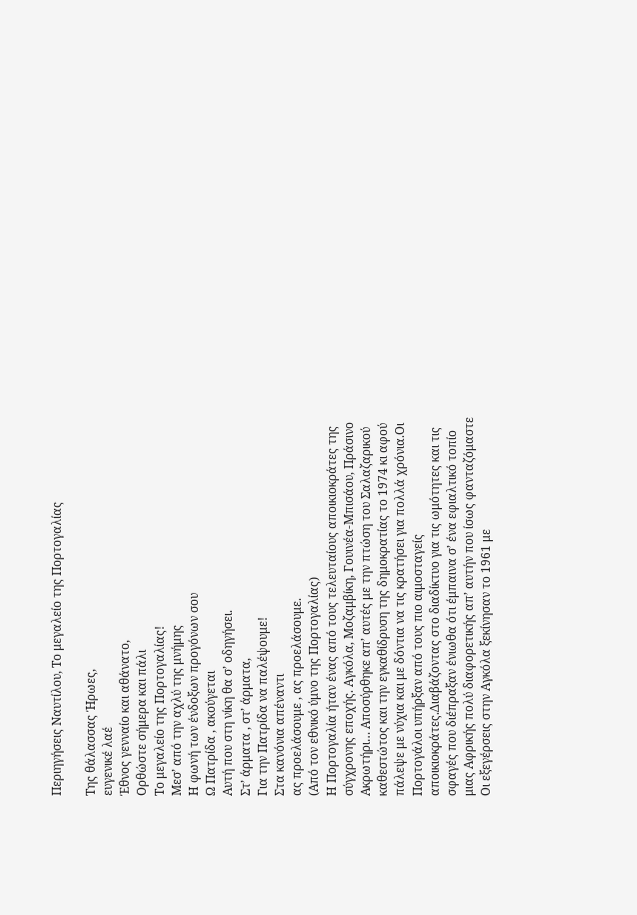Περιηγήσεις Ναυτίλου, Το μεγαλείο της Πορτογαλίας

Της θάλασσας Ήρωες,
ευγενικέ λαέ
Έθνος γενναίο και αθάνατο,
Ορθώστε σήμερα και πάλι
Το μεγαλείο της Πορτογαλίας!
Μεσ’ από την αχλύ της μνήμης
Η φωνή των ένδοξων προγόνων σου
Ω Πατρίδα , ακούγεται
Αυτή που στη νίκη θα σ’ οδηγήσει.
Στ’ άρματα , στ’ άρματα,
Για την Πατρίδα να παλέψουμε!
Στα κανόνια απέναντι
ας προελάσουμε , ας προελάσουμε.
(Από τον εθνικό ύμνο της Πορτογαλίας)
Η Πορτογαλία ήταν ένας από τους τελευταίους αποικιοκράτες της σύγχρονης εποχής. Αγκόλα, Μοζαμβίκη, Γουινέα-Μπισάου, Πράσινο Ακρωτήρι… Αποσύρθηκε απ’ αυτές με την πτώση του Σαλαζαρικού καθεστώτος και την εγκαθίδρυση της δημοκρατίας το 1974 κι αφού πάλεψε με νύχια και με δόντια να τις κρατήσει για πολλά χρόνια.Οι Πορτογάλοι υπήρξαν από τους πιο αιμοσταγείς αποικιοκράτες.Διαβάζοντας στο διαδίκτυο για τις ωμότητες και τις σφαγές που διέπραξαν ένιωθα ότι έμπαινα σ’ ένα εφιαλτικό τοπίο μιας Αφρικής πολύ διαφορετικής απ’ αυτήν που ίσως φανταζόμαστε
Οι εξεγέρσεις στην Αγκόλα ξεκίνησαν το 1961 με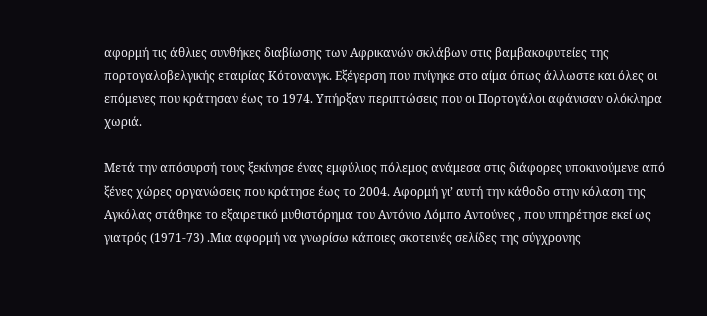αφορμή τις άθλιες συνθήκες διαβίωσης των Αφρικανών σκλάβων στις βαμβακοφυτείες της πορτογαλοβελγικής εταιρίας Κότονανγκ. Εξέγερση που πνίγηκε στο αίμα όπως άλλωστε και όλες οι επόμενες που κράτησαν έως το 1974. Υπήρξαν περιπτώσεις που οι Πορτογάλοι αφάνισαν ολόκληρα χωριά.

Μετά την απόσυρσή τους ξεκίνησε ένας εμφύλιος πόλεμος ανάμεσα στις διάφορες υποκινούμενε από ξένες χώρες οργανώσεις που κράτησε έως το 2004. Αφορμή γι’ αυτή την κάθοδο στην κόλαση της Αγκόλας στάθηκε το εξαιρετικό μυθιστόρημα του Αντόνιο Λόμπο Αντούνες , που υπηρέτησε εκεί ως γιατρός (1971-73) .Μια αφορμή να γνωρίσω κάποιες σκοτεινές σελίδες της σύγχρονης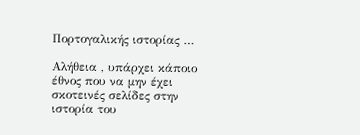Πορτογαλικής ιστορίας …

Αλήθεια , υπάρχει κάποιο έθνος που να μην έχει σκοτεινές σελίδες στην ιστορία του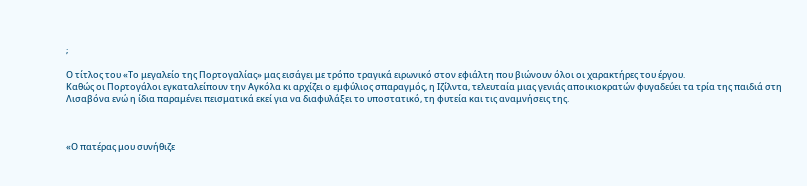;

Ο τίτλος του «Το μεγαλείο της Πορτογαλίας» μας εισάγει με τρόπο τραγικά ειρωνικό στον εφιάλτη που βιώνουν όλοι οι χαρακτήρες του έργου.
Καθώς οι Πορτογάλοι εγκαταλείπουν την Αγκόλα κι αρχίζει ο εμφύλιος σπαραγμός, η Ιζίλντα, τελευταία μιας γενιάς αποικιοκρατών φυγαδεύει τα τρία της παιδιά στη Λισαβόνα ενώ η ίδια παραμένει πεισματικά εκεί για να διαφυλάξει το υποστατικό, τη φυτεία και τις αναμνήσεις της.



«Ο πατέρας μου συνήθιζε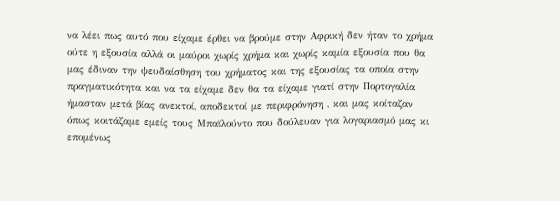να λέει πως αυτό που είχαμε έρθει να βρούμε στην Αφρική δεν ήταν το χρήμα ούτε η εξουσία αλλά οι μαύροι χωρίς χρήμα και χωρίς καμία εξουσία που θα μας έδιναν την ψευδαίσθηση του χρήματος και της εξουσίας τα οποία στην πραγματικότητα και να τα είχαμε δεν θα τα είχαμε γιατί στην Πορτογαλία ήμασταν μετά βίας ανεκτοί, αποδεκτοί με περιφρόνηση , και μας κοίταζαν όπως κοιτάζαμε εμείς τους Μπαϊλούντο που δούλευαν για λογαριασμό μας κι επομένως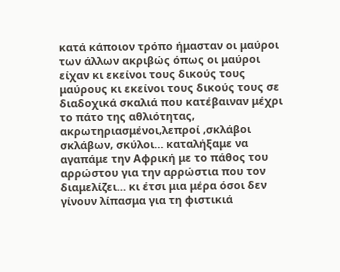κατά κάποιον τρόπο ήμασταν οι μαύροι των άλλων ακριβώς όπως οι μαύροι είχαν κι εκείνοι τους δικούς τους μαύρους κι εκείνοι τους δικούς τους σε διαδοχικά σκαλιά που κατέβαιναν μέχρι το πάτο της αθλιότητας, ακρωτηριασμένοι,λεπροί ,σκλάβοι σκλάβων, σκύλοι… καταλήξαμε να αγαπάμε την Αφρική με το πάθος του αρρώστου για την αρρώστια που τον διαμελίζει… κι έτσι μια μέρα όσοι δεν γίνουν λίπασμα για τη φιστικιά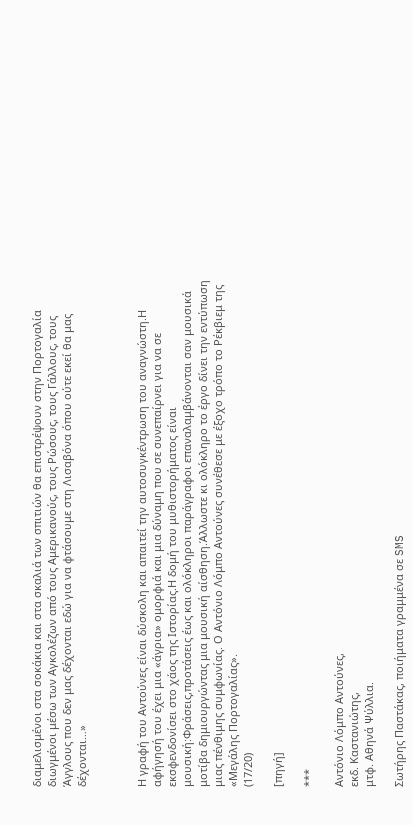διαμελισμένοι στα σοκάκια και στα σκαλιά των σπιτιών θα επιστρέψουν στην Πορτογαλία διωγμένοι μέσω των Αγκολέζων από τους Αμερικανούς, τους Ρώσους, τους Γάλλους, τους Άγγλους που δεν μας δέχονται εδώ για να φτάσουμε στη Λισαβόνα όπου ούτε εκεί θα μας δέχονται…»



Η γραφή του Αντούνες είναι δύσκολη και απαιτεί την αυτοσυγκέντρωση του αναγνώστη.Η αφήγησή του έχει μια «άγρια» ομορφιά και μια δύναμη που σε συνεπαίρνει για να σε εκσφενδονίσει στο χάος της Ιστορίας.Η δομή του μυθιστορήματος είναι μουσική:Φράσεις,προτάσεις έως και ολόκληροι παράγραφοι επαναλαμβάνονται σαν μουσικά μοτίβα δημιουργώντας μια μουσική αίσθηση.Άλλωστε κι ολόκληρο το έργο δίνει την εντύπωση μιας πένθιμης συμφωνίας. Ο Αντόνιο Λόμπο Αντούνες συνέθεσε με έξοχο τρόπο το Ρέκβιεμ της «Μεγάλης Πορτογαλίας».
(17/20)

[πηγή]

***

Αντόνιο Λόμπο Αντούνες,
εκδ. Καστανιώτης,
μτφ. Αθηνά Ψύλλια.

Σωτήρης Παστάκας, ποιήματα γραμμένα σε SMS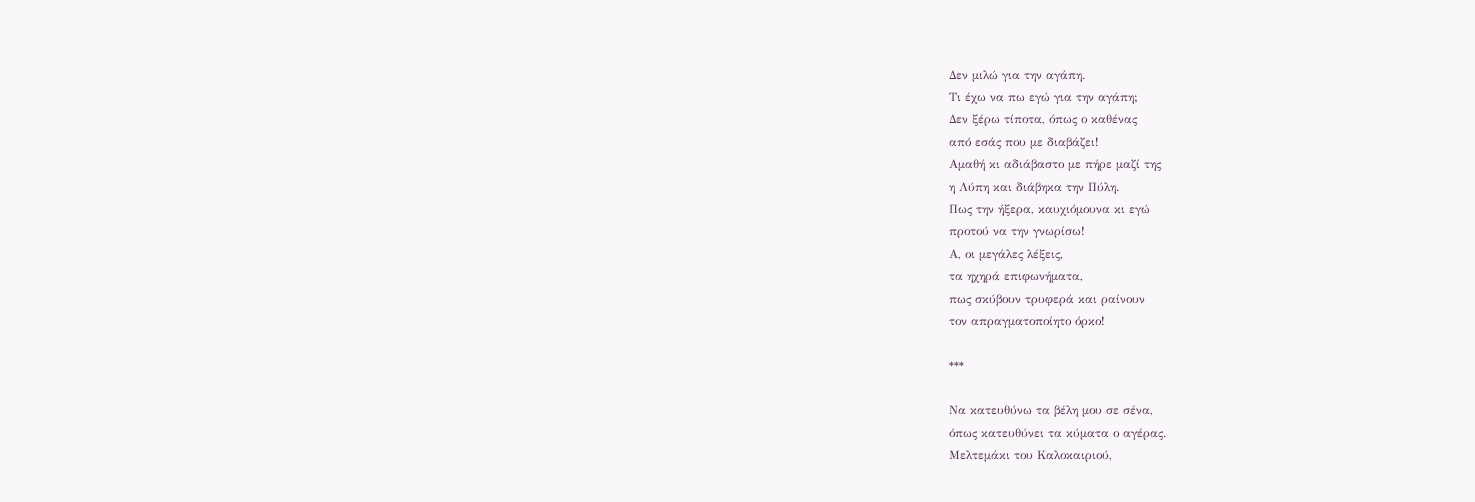Δεν μιλώ για την αγάπη.
Τι έχω να πω εγώ για την αγάπη;
Δεν ξέρω τίποτα, όπως ο καθένας
από εσάς που με διαβάζει!
Αμαθή κι αδιάβαστο με πήρε μαζί της
η Λύπη και διάβηκα την Πύλη.
Πως την ήξερα, καυχιόμουνα κι εγώ
προτού να την γνωρίσω!
Α, οι μεγάλες λέξεις,
τα ηχηρά επιφωνήματα,
πως σκύβουν τρυφερά και ραίνουν
τον απραγματοποίητο όρκο!

***

Να κατευθύνω τα βέλη μου σε σένα,
όπως κατευθύνει τα κύματα ο αγέρας.
Μελτεμάκι του Καλοκαιριού,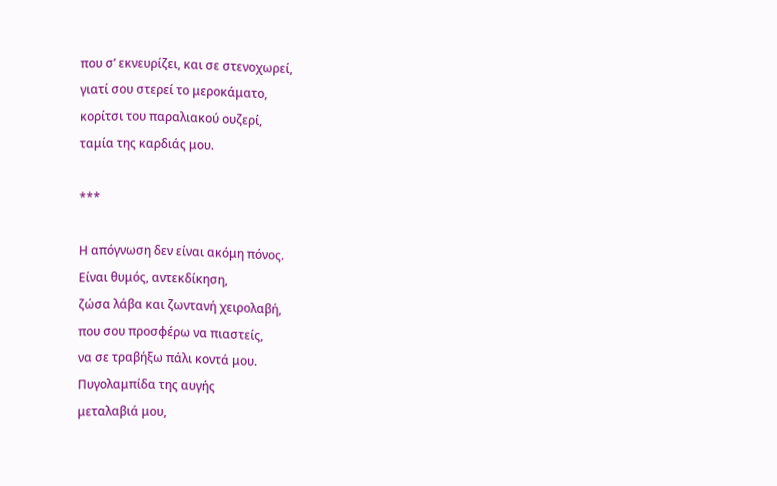που σ’ εκνευρίζει, και σε στενοχωρεί,
γιατί σου στερεί το μεροκάματο,
κορίτσι του παραλιακού ουζερί,
ταμία της καρδιάς μου.

***

Η απόγνωση δεν είναι ακόμη πόνος.
Είναι θυμός, αντεκδίκηση,
ζώσα λάβα και ζωντανή χειρολαβή,
που σου προσφέρω να πιαστείς,
να σε τραβήξω πάλι κοντά μου.
Πυγολαμπίδα της αυγής
μεταλαβιά μου,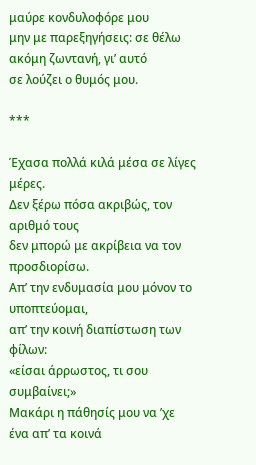μαύρε κονδυλοφόρε μου
μην με παρεξηγήσεις: σε θέλω
ακόμη ζωντανή, γι’ αυτό
σε λούζει ο θυμός μου.

***

Έχασα πολλά κιλά μέσα σε λίγες μέρες.
Δεν ξέρω πόσα ακριβώς, τον αριθμό τους
δεν μπορώ με ακρίβεια να τον προσδιορίσω.
Απ’ την ενδυμασία μου μόνον το υποπτεύομαι,
απ’ την κοινή διαπίστωση των φίλων:
«είσαι άρρωστος, τι σου συμβαίνει;»
Μακάρι η πάθησίς μου να ’χε ένα απ’ τα κοινά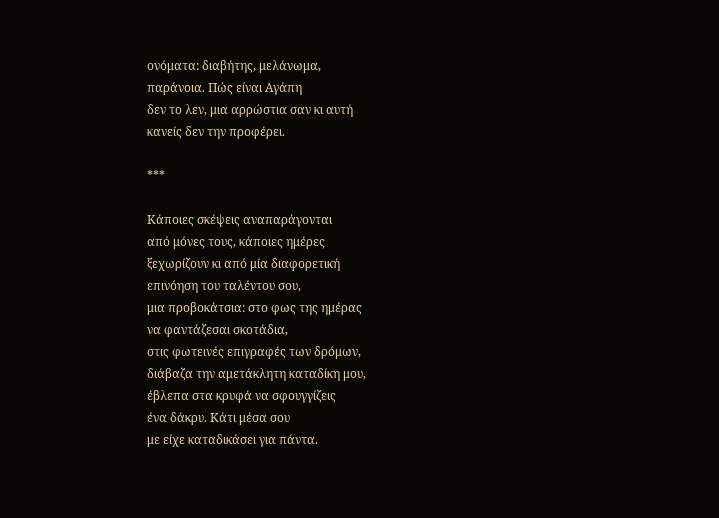ονόματα: διαβήτης, μελάνωμα,
παράνοια. Πώς είναι Αγάπη
δεν το λεν, μια αρρώστια σαν κι αυτή
κανείς δεν την προφέρει.

***

Κάποιες σκέψεις αναπαράγονται
από μόνες τους, κάποιες ημέρες
ξεχωρίζουν κι από μία διαφορετική
επινόηση του ταλέντου σου,
μια προβοκάτσια: στο φως της ημέρας
να φαντάζεσαι σκοτάδια,
στις φωτεινές επιγραφές των δρόμων,
διάβαζα την αμετάκλητη καταδίκη μου,
έβλεπα στα κρυφά να σφουγγίζεις
ένα δάκρυ. Κάτι μέσα σου
με είχε καταδικάσει για πάντα.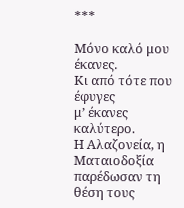***

Μόνο καλό μου έκανες.
Κι από τότε που έφυγες
μ’ έκανες καλύτερο.
Η Αλαζονεία, η Ματαιοδοξία
παρέδωσαν τη θέση τους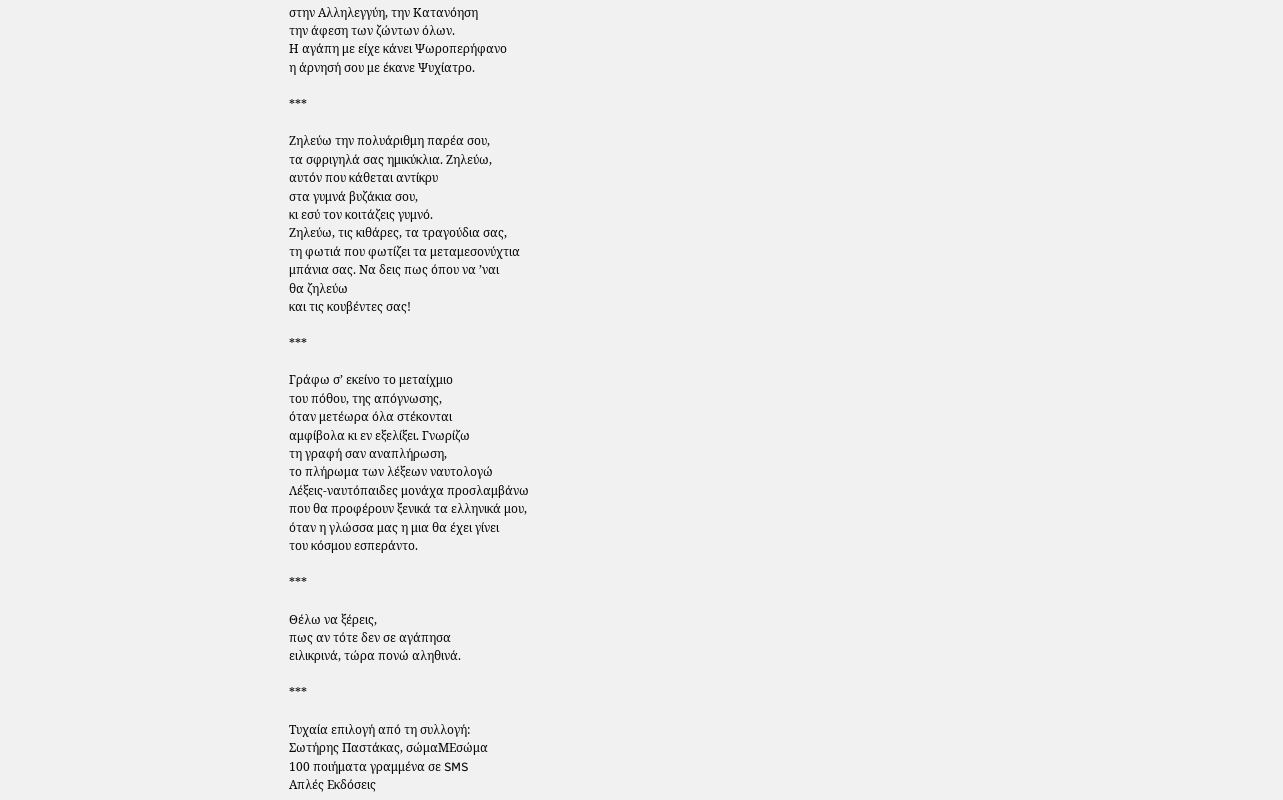στην Αλληλεγγύη, την Κατανόηση
την άφεση των ζώντων όλων.
Η αγάπη με είχε κάνει Ψωροπερήφανο
η άρνησή σου με έκανε Ψυχίατρο.

***

Ζηλεύω την πολυάριθμη παρέα σου,
τα σφριγηλά σας ημικύκλια. Ζηλεύω,
αυτόν που κάθεται αντίκρυ
στα γυμνά βυζάκια σου,
κι εσύ τον κοιτάζεις γυμνό.
Ζηλεύω, τις κιθάρες, τα τραγούδια σας,
τη φωτιά που φωτίζει τα μεταμεσονύχτια
μπάνια σας. Να δεις πως όπου να ’ναι
θα ζηλεύω
και τις κουβέντες σας!

***

Γράφω σ’ εκείνο το μεταίχμιο
του πόθου, της απόγνωσης,
όταν μετέωρα όλα στέκονται
αμφίβολα κι εν εξελίξει. Γνωρίζω
τη γραφή σαν αναπλήρωση,
το πλήρωμα των λέξεων ναυτολογώ
Λέξεις-ναυτόπαιδες μονάχα προσλαμβάνω
που θα προφέρουν ξενικά τα ελληνικά μου,
όταν η γλώσσα μας η μια θα έχει γίνει
του κόσμου εσπεράντο.

***

Θέλω να ξέρεις,
πως αν τότε δεν σε αγάπησα
ειλικρινά, τώρα πονώ αληθινά.

***

Τυχαία επιλογή από τη συλλογή:
Σωτήρης Παστάκας, σώμαΜΕσώμα
100 ποιήματα γραμμένα σε SMS
Απλές Εκδόσεις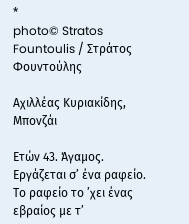*
photo© Stratos Fountoulis / Στράτος Φουντούλης

Αχιλλέας Κυριακίδης, Μπονζάι

Ετών 43. Άγαμος. Εργάζεται σ’ ένα ραφείο. Το ραφείο το ’χει ένας εβραίος με τ’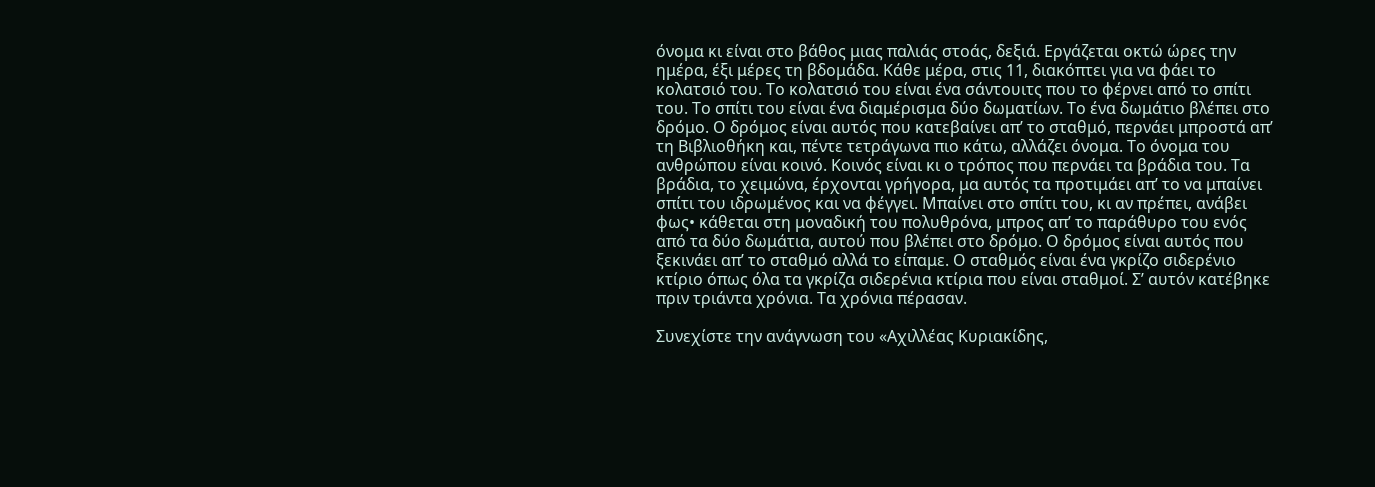όνομα κι είναι στο βάθος μιας παλιάς στοάς, δεξιά. Εργάζεται οκτώ ώρες την ημέρα, έξι μέρες τη βδομάδα. Κάθε μέρα, στις 11, διακόπτει για να φάει το κολατσιό του. Το κολατσιό του είναι ένα σάντουιτς που το φέρνει από το σπίτι του. Το σπίτι του είναι ένα διαμέρισμα δύο δωματίων. Το ένα δωμάτιο βλέπει στο δρόμο. Ο δρόμος είναι αυτός που κατεβαίνει απ’ το σταθμό, περνάει μπροστά απ’ τη Βιβλιοθήκη και, πέντε τετράγωνα πιο κάτω, αλλάζει όνομα. Το όνομα του ανθρώπου είναι κοινό. Κοινός είναι κι ο τρόπος που περνάει τα βράδια του. Τα βράδια, το χειμώνα, έρχονται γρήγορα, μα αυτός τα προτιμάει απ’ το να μπαίνει σπίτι του ιδρωμένος και να φέγγει. Μπαίνει στο σπίτι του, κι αν πρέπει, ανάβει φως• κάθεται στη μοναδική του πολυθρόνα, μπρος απ’ το παράθυρο του ενός από τα δύο δωμάτια, αυτού που βλέπει στο δρόμο. Ο δρόμος είναι αυτός που ξεκινάει απ’ το σταθμό αλλά το είπαμε. Ο σταθμός είναι ένα γκρίζο σιδερένιο κτίριο όπως όλα τα γκρίζα σιδερένια κτίρια που είναι σταθμοί. Σ’ αυτόν κατέβηκε πριν τριάντα χρόνια. Τα χρόνια πέρασαν.

Συνεχίστε την ανάγνωση του «Αχιλλέας Κυριακίδης,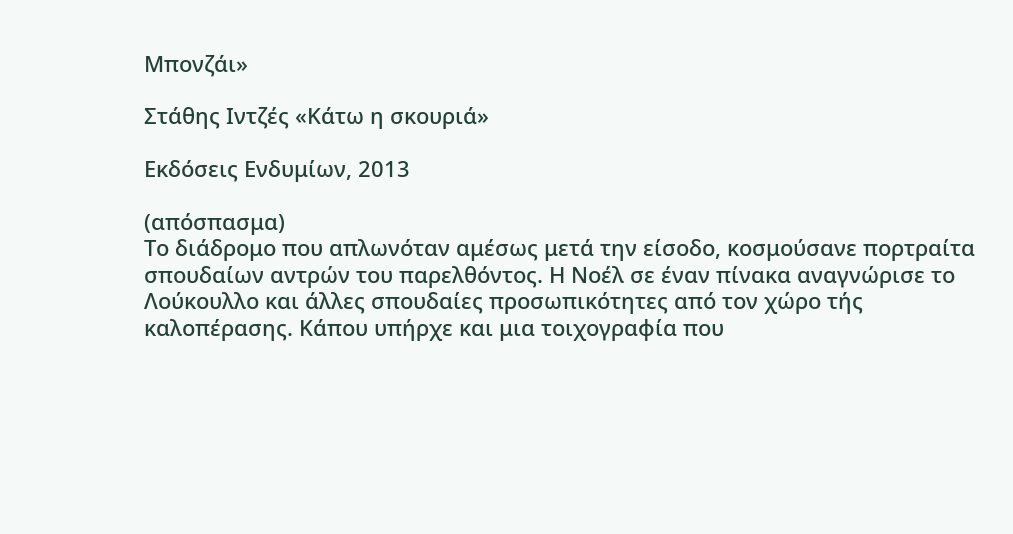Μπονζάι»

Στάθης Ιντζές «Κάτω η σκουριά»

Εκδόσεις Ενδυμίων, 2013

(απόσπασμα)
Το διάδρομο που απλωνόταν αμέσως μετά την είσοδο, κοσμούσανε πορτραίτα σπουδαίων αντρών του παρελθόντος. Η Νοέλ σε έναν πίνακα αναγνώρισε το Λούκουλλο και άλλες σπουδαίες προσωπικότητες από τον χώρο τής καλοπέρασης. Κάπου υπήρχε και μια τοιχογραφία που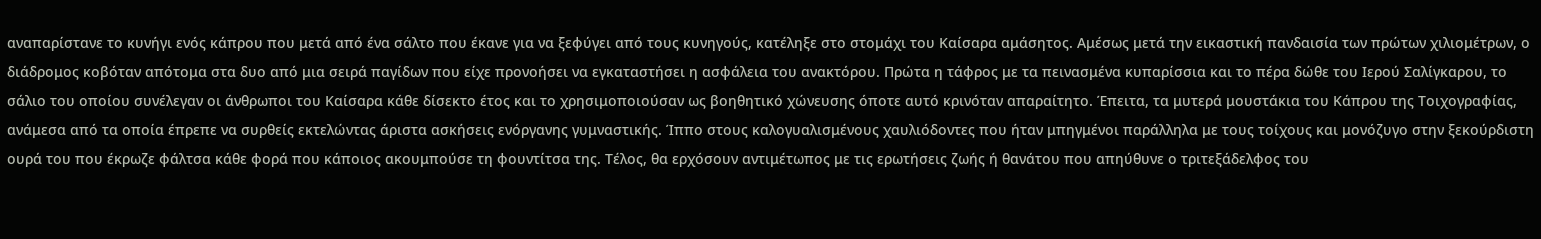αναπαρίστανε το κυνήγι ενός κάπρου που μετά από ένα σάλτο που έκανε για να ξεφύγει από τους κυνηγούς, κατέληξε στο στομάχι του Καίσαρα αμάσητος. Αμέσως μετά την εικαστική πανδαισία των πρώτων χιλιομέτρων, ο διάδρομος κοβόταν απότομα στα δυο από μια σειρά παγίδων που είχε προνοήσει να εγκαταστήσει η ασφάλεια του ανακτόρου. Πρώτα η τάφρος με τα πεινασμένα κυπαρίσσια και το πέρα δώθε του Ιερού Σαλίγκαρου, το σάλιο του οποίου συνέλεγαν οι άνθρωποι του Καίσαρα κάθε δίσεκτο έτος και το χρησιμοποιούσαν ως βοηθητικό χώνευσης όποτε αυτό κρινόταν απαραίτητο. Έπειτα, τα μυτερά μουστάκια του Κάπρου της Τοιχογραφίας, ανάμεσα από τα οποία έπρεπε να συρθείς εκτελώντας άριστα ασκήσεις ενόργανης γυμναστικής. Ίππο στους καλογυαλισμένους χαυλιόδοντες που ήταν μπηγμένοι παράλληλα με τους τοίχους και μονόζυγο στην ξεκούρδιστη ουρά του που έκρωζε φάλτσα κάθε φορά που κάποιος ακουμπούσε τη φουντίτσα της. Τέλος, θα ερχόσουν αντιμέτωπος με τις ερωτήσεις ζωής ή θανάτου που απηύθυνε ο τριτεξάδελφος του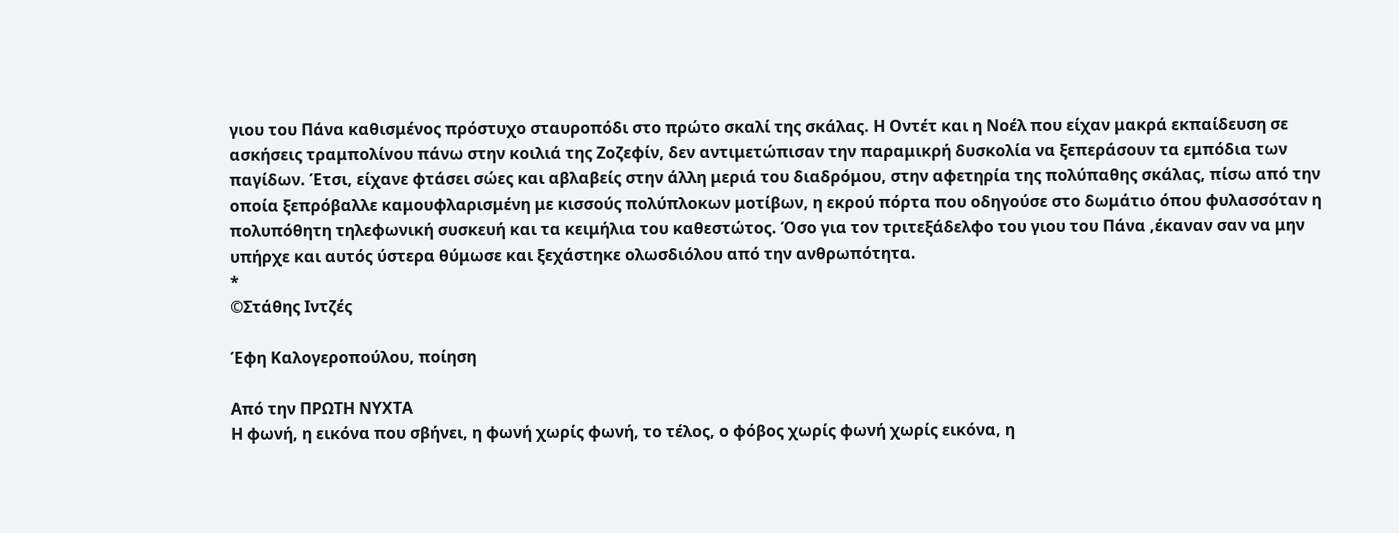γιου του Πάνα καθισμένος πρόστυχο σταυροπόδι στο πρώτο σκαλί της σκάλας. Η Οντέτ και η Νοέλ που είχαν μακρά εκπαίδευση σε ασκήσεις τραμπολίνου πάνω στην κοιλιά της Ζοζεφίν, δεν αντιμετώπισαν την παραμικρή δυσκολία να ξεπεράσουν τα εμπόδια των παγίδων. Έτσι, είχανε φτάσει σώες και αβλαβείς στην άλλη μεριά του διαδρόμου, στην αφετηρία της πολύπαθης σκάλας, πίσω από την οποία ξεπρόβαλλε καμουφλαρισμένη με κισσούς πολύπλοκων μοτίβων, η εκρού πόρτα που οδηγούσε στο δωμάτιο όπου φυλασσόταν η πολυπόθητη τηλεφωνική συσκευή και τα κειμήλια του καθεστώτος. Όσο για τον τριτεξάδελφο του γιου του Πάνα ,έκαναν σαν να μην υπήρχε και αυτός ύστερα θύμωσε και ξεχάστηκε ολωσδιόλου από την ανθρωπότητα.
*
©Στάθης Ιντζές

Έφη Καλογεροπούλου, ποίηση

Από την ΠΡΩΤΗ ΝΥΧΤΑ
Η φωνή, η εικόνα που σβήνει, η φωνή χωρίς φωνή, το τέλος, ο φόβος χωρίς φωνή χωρίς εικόνα, η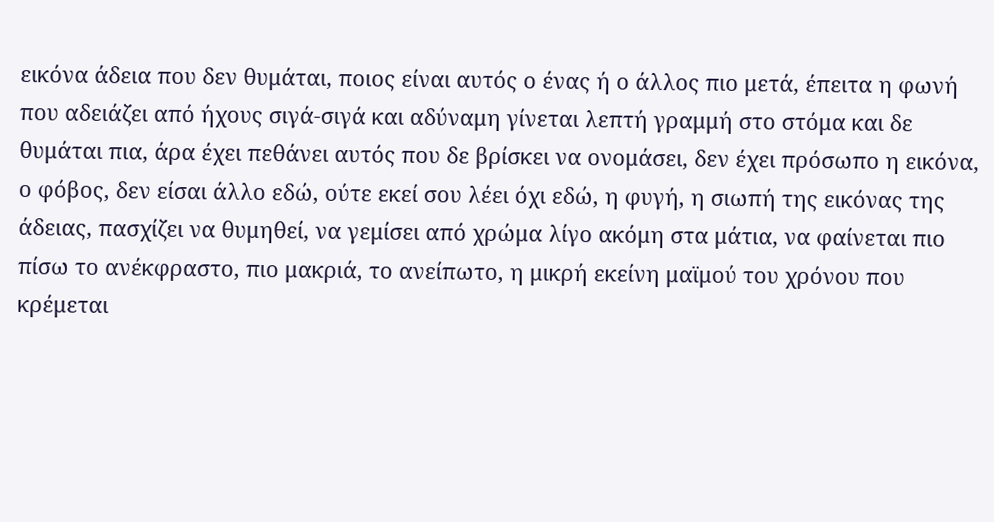εικόνα άδεια που δεν θυμάται, ποιος είναι αυτός ο ένας ή ο άλλος πιο μετά, έπειτα η φωνή που αδειάζει από ήχους σιγά-σιγά και αδύναμη γίνεται λεπτή γραμμή στο στόμα και δε θυμάται πια, άρα έχει πεθάνει αυτός που δε βρίσκει να ονομάσει, δεν έχει πρόσωπο η εικόνα, ο φόβος, δεν είσαι άλλο εδώ, ούτε εκεί σου λέει όχι εδώ, η φυγή, η σιωπή της εικόνας της άδειας, πασχίζει να θυμηθεί, να γεμίσει από χρώμα λίγο ακόμη στα μάτια, να φαίνεται πιο πίσω το ανέκφραστο, πιο μακριά, το ανείπωτο, η μικρή εκείνη μαϊμού του χρόνου που κρέμεται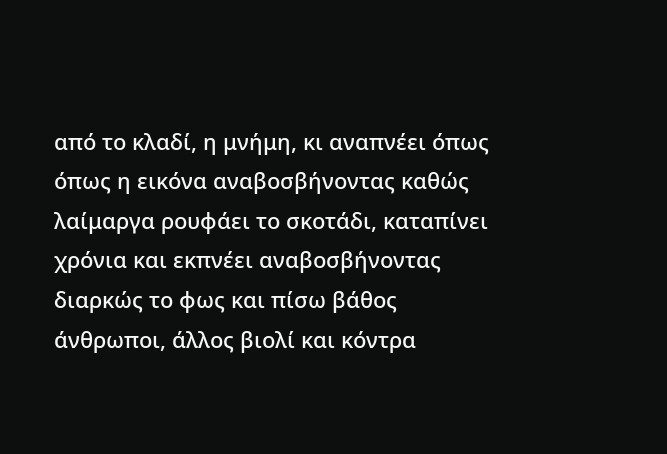από το κλαδί, η μνήμη, κι αναπνέει όπως όπως η εικόνα αναβοσβήνοντας καθώς λαίμαργα ρουφάει το σκοτάδι, καταπίνει χρόνια και εκπνέει αναβοσβήνοντας διαρκώς το φως και πίσω βάθος άνθρωποι, άλλος βιολί και κόντρα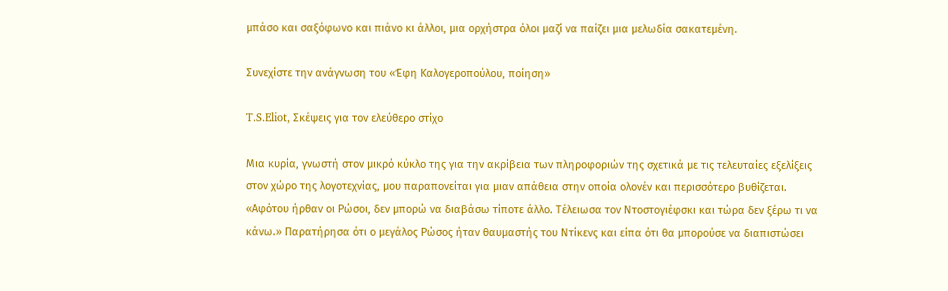μπάσο και σαξόφωνο και πιάνο κι άλλοι, μια ορχήστρα όλοι μαζί να παίζει μια μελωδία σακατεμένη.

Συνεχίστε την ανάγνωση του «Έφη Καλογεροπούλου, ποίηση»

T.S.Eliot, Σκέψεις για τον ελεύθερο στίχο

Mια κυρία, γνωστή στον μικρό κύκλο της για την ακρίβεια των πληροφοριών της σχετικά με τις τελευταίες εξελίξεις στον χώρο της λογοτεχνίας, μου παραπονείται για μιαν απάθεια στην οποία ολονέν και περισσότερο βυθίζεται. «Αφότου ήρθαν οι Ρώσοι, δεν μπορώ να διαβάσω τίποτε άλλο. Τέλειωσα τον Ντοστογιέφσκι και τώρα δεν ξέρω τι να κάνω.» Παρατήρησα ότι ο μεγάλος Ρώσος ήταν θαυμαστής του Ντίκενς και είπα ότι θα μπορούσε να διαπιστώσει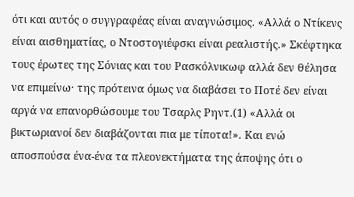ότι και αυτός ο συγγραφέας είναι αναγνώσιμος. «Αλλά ο Ντίκενς είναι αισθηματίας, ο Ντοστογιέφσκι είναι ρεαλιστής.» Σκέφτηκα τους έρωτες της Σόνιας και του Ρασκόλνικωφ αλλά δεν θέλησα να επιμείνω· της πρότεινα όμως να διαβάσει το Ποτέ δεν είναι αργά να επανορθώσουμε του Τσαρλς Ρηντ.(1) «Αλλά οι βικτωριανοί δεν διαβάζονται πια με τίποτα!». Και ενώ αποσπούσα ένα-ένα τα πλεονεκτήματα της άποψης ότι ο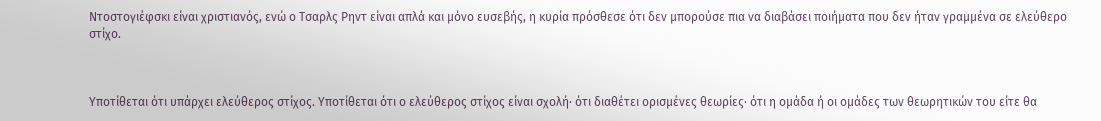Ντοστογιέφσκι είναι χριστιανός, ενώ ο Τσαρλς Ρηντ είναι απλά και μόνο ευσεβής, η κυρία πρόσθεσε ότι δεν μπορούσε πια να διαβάσει ποιήματα που δεν ήταν γραμμένα σε ελεύθερο στίχο.



Υποτίθεται ότι υπάρχει ελεύθερος στίχος. Υποτίθεται ότι ο ελεύθερος στίχος είναι σχολή· ότι διαθέτει ορισμένες θεωρίες· ότι η ομάδα ή οι ομάδες των θεωρητικών του είτε θα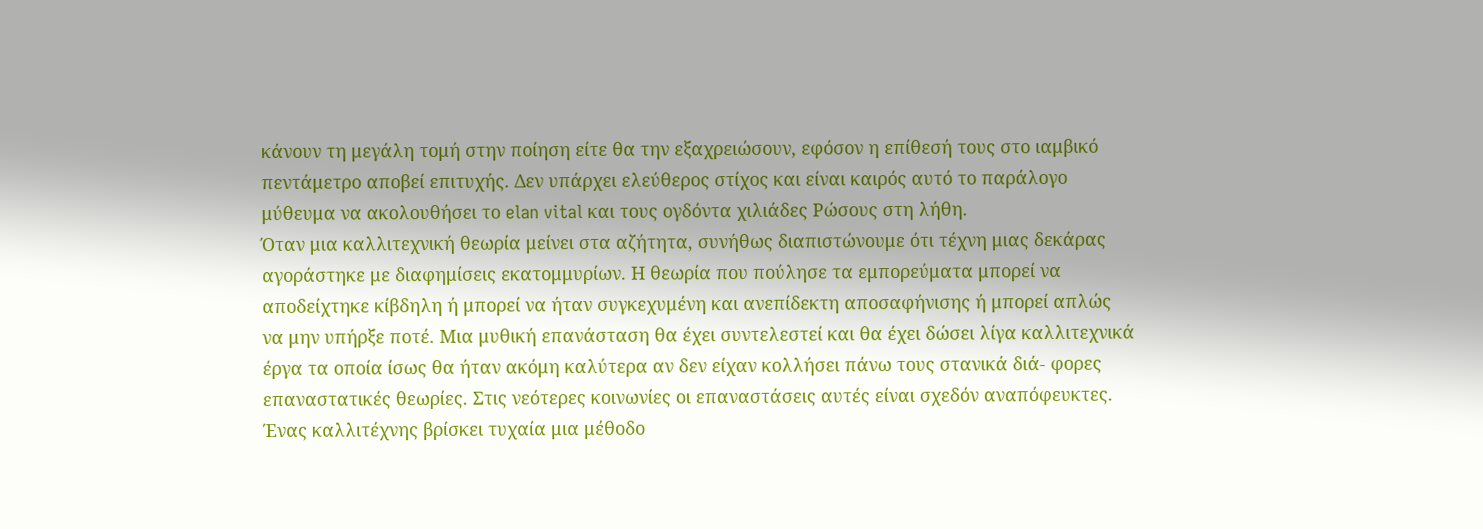κάνουν τη μεγάλη τομή στην ποίηση είτε θα την εξαχρειώσουν, εφόσον η επίθεσή τους στο ιαμβικό πεντάμετρο αποβεί επιτυχής. Δεν υπάρχει ελεύθερος στίχος και είναι καιρός αυτό το παράλογο μύθευμα να ακολουθήσει το elan vital και τους ογδόντα χιλιάδες Ρώσους στη λήθη.
Όταν μια καλλιτεχνική θεωρία μείνει στα αζήτητα, συνήθως διαπιστώνουμε ότι τέχνη μιας δεκάρας αγοράστηκε με διαφημίσεις εκατομμυρίων. Η θεωρία που πούλησε τα εμπορεύματα μπορεί να αποδείχτηκε κίβδηλη ή μπορεί να ήταν συγκεχυμένη και ανεπίδεκτη αποσαφήνισης ή μπορεί απλώς να μην υπήρξε ποτέ. Μια μυθική επανάσταση θα έχει συντελεστεί και θα έχει δώσει λίγα καλλιτεχνικά έργα τα οποία ίσως θα ήταν ακόμη καλύτερα αν δεν είχαν κολλήσει πάνω τους στανικά διά- φορες επαναστατικές θεωρίες. Στις νεότερες κοινωνίες οι επαναστάσεις αυτές είναι σχεδόν αναπόφευκτες. Ένας καλλιτέχνης βρίσκει τυχαία μια μέθοδο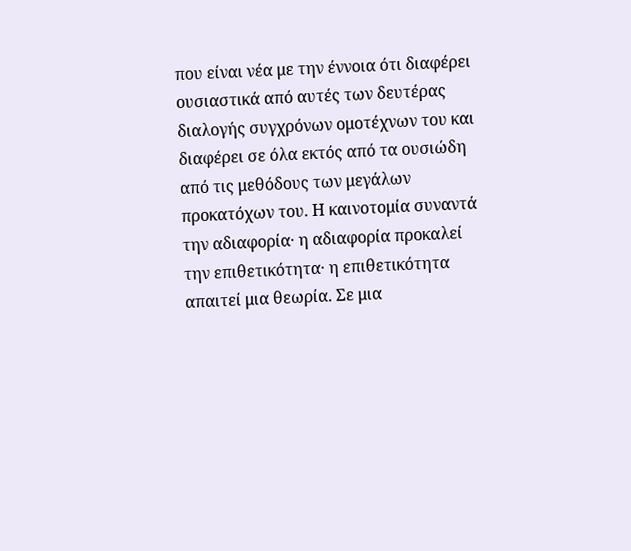που είναι νέα με την έννοια ότι διαφέρει ουσιαστικά από αυτές των δευτέρας διαλογής συγχρόνων ομοτέχνων του και διαφέρει σε όλα εκτός από τα ουσιώδη από τις μεθόδους των μεγάλων προκατόχων του. Η καινοτομία συναντά την αδιαφορία· η αδιαφορία προκαλεί την επιθετικότητα· η επιθετικότητα απαιτεί μια θεωρία. Σε μια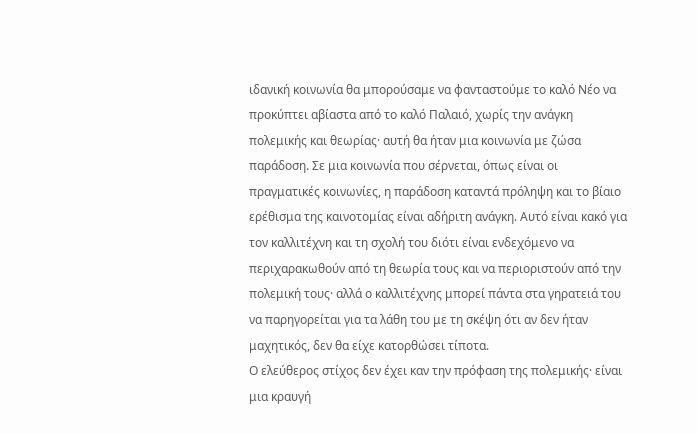ιδανική κοινωνία θα μπορούσαμε να φανταστούμε το καλό Νέο να προκύπτει αβίαστα από το καλό Παλαιό, χωρίς την ανάγκη πολεμικής και θεωρίας· αυτή θα ήταν μια κοινωνία με ζώσα παράδοση. Σε μια κοινωνία που σέρνεται, όπως είναι οι πραγματικές κοινωνίες, η παράδοση καταντά πρόληψη και το βίαιο ερέθισμα της καινοτομίας είναι αδήριτη ανάγκη. Αυτό είναι κακό για τον καλλιτέχνη και τη σχολή του διότι είναι ενδεχόμενο να περιχαρακωθούν από τη θεωρία τους και να περιοριστούν από την πολεμική τους· αλλά ο καλλιτέχνης μπορεί πάντα στα γηρατειά του να παρηγορείται για τα λάθη του με τη σκέψη ότι αν δεν ήταν μαχητικός, δεν θα είχε κατορθώσει τίποτα.
Ο ελεύθερος στίχος δεν έχει καν την πρόφαση της πολεμικής· είναι μια κραυγή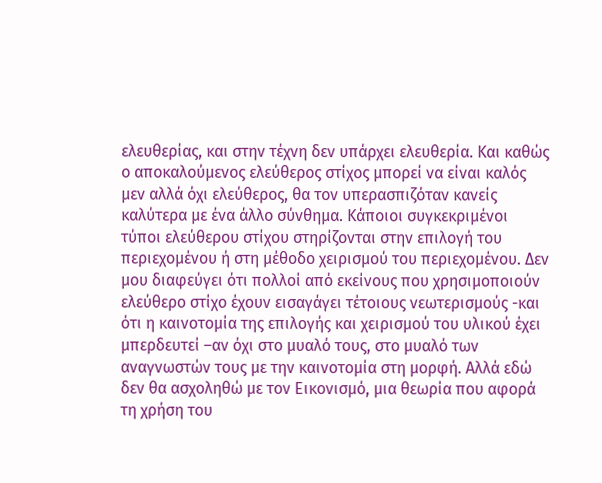ελευθερίας, και στην τέχνη δεν υπάρχει ελευθερία. Και καθώς ο αποκαλούμενος ελεύθερος στίχος μπορεί να είναι καλός μεν αλλά όχι ελεύθερος, θα τον υπερασπιζόταν κανείς καλύτερα με ένα άλλο σύνθημα. Κάποιοι συγκεκριμένοι τύποι ελεύθερου στίχου στηρίζονται στην επιλογή του περιεχομένου ή στη μέθοδο χειρισμού του περιεχομένου. Δεν μου διαφεύγει ότι πολλοί από εκείνους που χρησιμοποιούν ελεύθερο στίχο έχουν εισαγάγει τέτοιους νεωτερισμούς -και ότι η καινοτομία της επιλογής και χειρισμού του υλικού έχει μπερδευτεί –αν όχι στο μυαλό τους, στο μυαλό των αναγνωστών τους με την καινοτομία στη μορφή. Αλλά εδώ δεν θα ασχοληθώ με τον Εικονισμό, μια θεωρία που αφορά τη χρήση του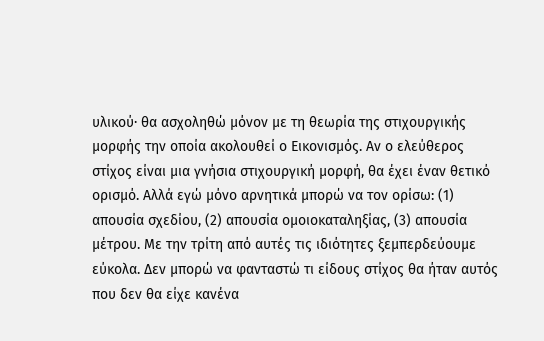υλικού· θα ασχοληθώ μόνον με τη θεωρία της στιχουργικής μορφής την οποία ακολουθεί ο Εικονισμός. Αν ο ελεύθερος στίχος είναι μια γνήσια στιχουργική μορφή, θα έχει έναν θετικό ορισμό. Αλλά εγώ μόνο αρνητικά μπορώ να τον ορίσω: (1) απουσία σχεδίου, (2) απουσία ομοιοκαταληξίας, (3) απουσία μέτρου. Με την τρίτη από αυτές τις ιδιότητες ξεμπερδεύουμε εύκολα. Δεν μπορώ να φανταστώ τι είδους στίχος θα ήταν αυτός που δεν θα είχε κανένα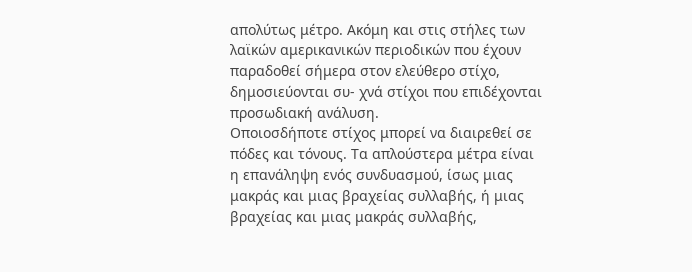απολύτως μέτρο. Ακόμη και στις στήλες των λαϊκών αμερικανικών περιοδικών που έχουν παραδοθεί σήμερα στον ελεύθερο στίχο, δημοσιεύονται συ- χνά στίχοι που επιδέχονται προσωδιακή ανάλυση.
Οποιοσδήποτε στίχος μπορεί να διαιρεθεί σε πόδες και τόνους. Τα απλούστερα μέτρα είναι η επανάληψη ενός συνδυασμού, ίσως μιας μακράς και μιας βραχείας συλλαβής, ή μιας βραχείας και μιας μακράς συλλαβής,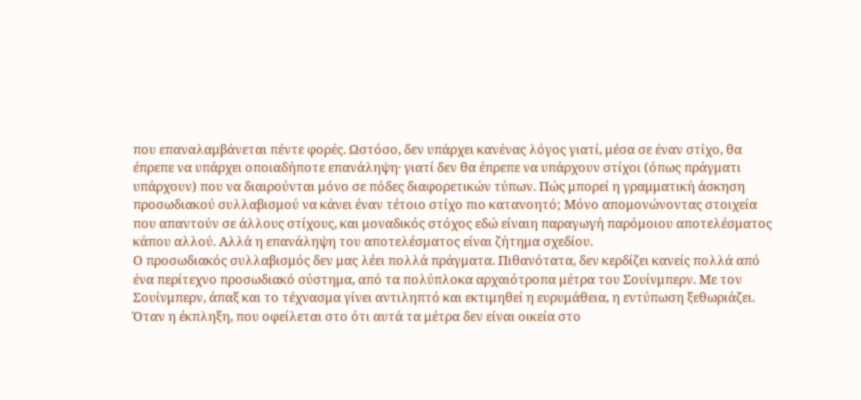που επαναλαμβάνεται πέντε φορές. Ωστόσο, δεν υπάρχει κανένας λόγος γιατί, μέσα σε έναν στίχο, θα έπρεπε να υπάρχει οποιαδήποτε επανάληψη· γιατί δεν θα έπρεπε να υπάρχουν στίχοι (όπως πράγματι υπάρχουν) που να διαιρούνται μόνο σε πόδες διαφορετικών τύπων. Πώς μπορεί η γραμματική άσκηση προσωδιακού συλλαβισμού να κάνει έναν τέτοιο στίχο πιο κατανοητό; Μόνο απομονώνοντας στοιχεία που απαντούν σε άλλους στίχους, και μοναδικός στόχος εδώ είναιη παραγωγή παρόμοιου αποτελέσματος κάπου αλλού. Αλλά η επανάληψη του αποτελέσματος είναι ζήτημα σχεδίου.
Ο προσωδιακός συλλαβισμός δεν μας λέει πολλά πράγματα. Πιθανότατα, δεν κερδίζει κανείς πολλά από ένα περίτεχνο προσωδιακό σύστημα, από τα πολύπλοκα αρχαιότροπα μέτρα του Σουίνμπερν. Με τον Σουίνμπερν, άπαξ και το τέχνασμα γίνει αντιληπτό και εκτιμηθεί η ευρυμάθεια, η εντύπωση ξεθωριάζει. Όταν η έκπληξη, που οφείλεται στο ότι αυτά τα μέτρα δεν είναι οικεία στο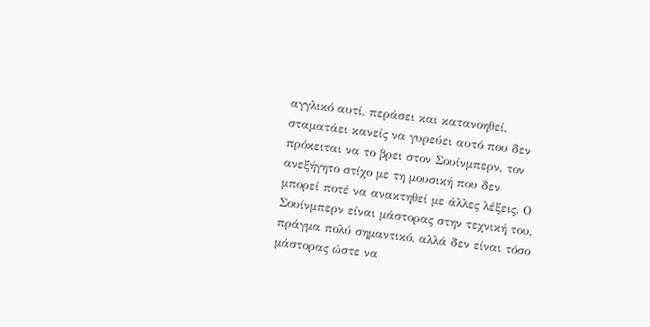αγγλικό αυτί, περάσει και κατανοηθεί, σταματάει κανείς να γυρεύει αυτό που δεν πρόκειται να το βρει στον Σουίνμπερν, τον ανεξήγητο στίχο με τη μουσική που δεν μπορεί ποτέ να ανακτηθεί με άλλες λέξεις. Ο Σουίνμπερν είναι μάστορας στην τεχνική του, πράγμα πολύ σημαντικό, αλλά δεν είναι τόσο μάστορας ώστε να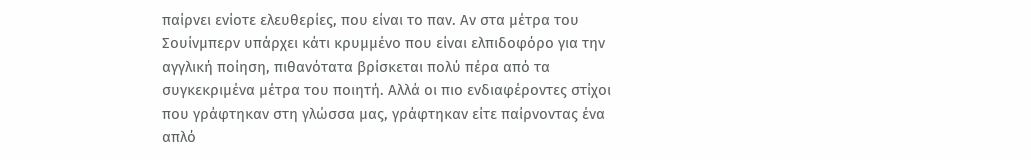παίρνει ενίοτε ελευθερίες, που είναι το παν. Αν στα μέτρα του Σουίνμπερν υπάρχει κάτι κρυμμένο που είναι ελπιδοφόρο για την αγγλική ποίηση, πιθανότατα βρίσκεται πολύ πέρα από τα συγκεκριμένα μέτρα του ποιητή. Αλλά οι πιο ενδιαφέροντες στίχοι που γράφτηκαν στη γλώσσα μας, γράφτηκαν είτε παίρνοντας ένα απλό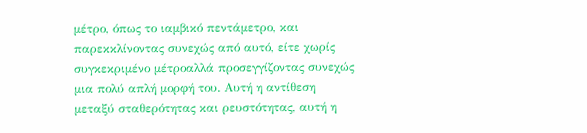μέτρο, όπως το ιαμβικό πεντάμετρο, και παρεκκλίνοντας συνεχώς από αυτό, είτε χωρίς συγκεκριμένο μέτροαλλά προσεγγίζοντας συνεχώς μια πολύ απλή μορφή του. Αυτή η αντίθεση μεταξύ σταθερότητας και ρευστότητας, αυτή η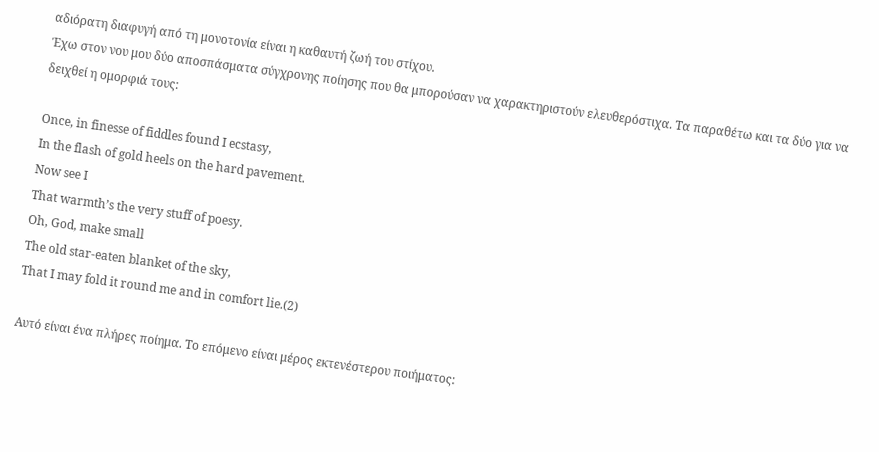αδιόρατη διαφυγή από τη μονοτονία είναι η καθαυτή ζωή του στίχου.
Έχω στον νου μου δύο αποσπάσματα σύγχρονης ποίησης που θα μπορούσαν να χαρακτηριστούν ελευθερόστιχα. Τα παραθέτω και τα δύο για να δειχθεί η ομορφιά τους:

Once, in finesse of fiddles found I ecstasy,
In the flash of gold heels on the hard pavement.
Now see I
That warmth’s the very stuff of poesy.
Oh, God, make small
The old star-eaten blanket of the sky,
That I may fold it round me and in comfort lie.(2)

Αυτό είναι ένα πλήρες ποίημα. Το επόμενο είναι μέρος εκτενέστερου ποιήματος: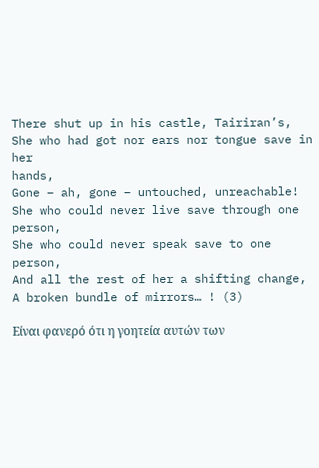There shut up in his castle, Tairiran’s,
She who had got nor ears nor tongue save in her
hands,
Gone – ah, gone – untouched, unreachable!
She who could never live save through one person,
She who could never speak save to one person,
And all the rest of her a shifting change,
A broken bundle of mirrors… ! (3)

Είναι φανερό ότι η γοητεία αυτών των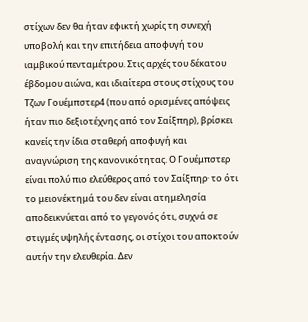στίχων δεν θα ήταν εφικτή χωρίς τη συνεχή υποβολή και την επιτήδεια αποφυγή του ιαμβικού πενταμέτρου. Στις αρχές του δέκατου έβδομου αιώνα, και ιδιαίτερα στους στίχους του Τζων Γουέμπστερ4 (που από ορισμένες απόψεις ήταν πιο δεξιοτέχνης από τον Σαίξπηρ), βρίσκει κανείς την ίδια σταθερή αποφυγή και αναγνώριση της κανονικότητας. Ο Γουέμπστερ είναι πολύ πιο ελεύθερος από τον Σαίξπηρ· το ότι το μειονέκτημά του δεν είναι ατημελησία αποδεικνύεται από το γεγονός ότι, συχνά σε στιγμές υψηλής έντασης, οι στίχοι του αποκτούν αυτήν την ελευθερία. Δεν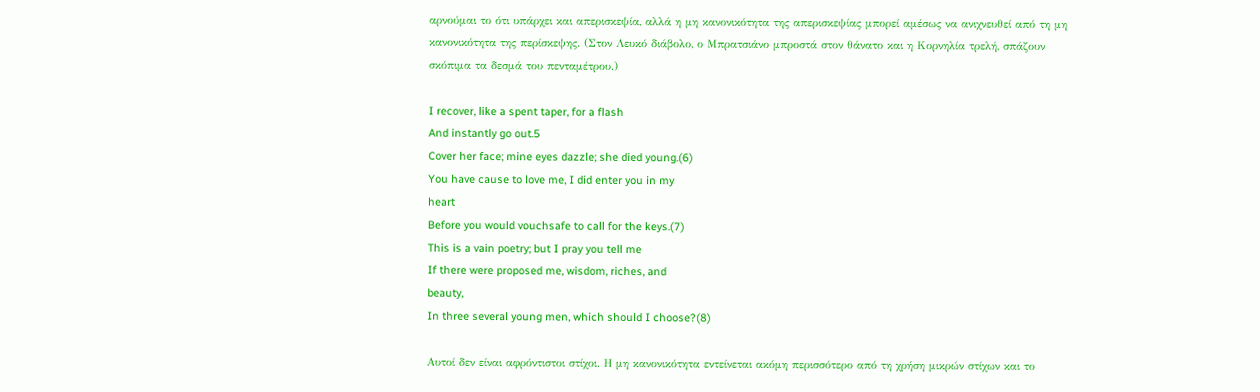αρνούμαι το ότι υπάρχει και απερισκεψία, αλλά η μη κανονικότητα της απερισκεψίας μπορεί αμέσως να ανιχνευθεί από τη μη κανονικότητα της περίσκεψης. (Στον Λευκό διάβολο, ο Μπρατσιάνο μπροστά στον θάνατο και η Κορνηλία τρελή, σπάζουν σκόπιμα τα δεσμά του πενταμέτρου.)

I recover, like a spent taper, for a flash
And instantly go out.5
Cover her face; mine eyes dazzle; she died young.(6)
You have cause to love me, I did enter you in my
heart
Before you would vouchsafe to call for the keys.(7)
This is a vain poetry; but I pray you tell me
If there were proposed me, wisdom, riches, and
beauty,
In three several young men, which should I choose?(8)

Αυτοί δεν είναι αφρόντιστοι στίχοι. Η μη κανονικότητα εντείνεται ακόμη περισσότερο από τη χρήση μικρών στίχων και το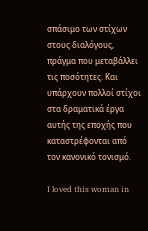σπάσιμο των στίχων στους διαλόγους, πράγμα που μεταβάλλει τις ποσότητες. Και υπάρχουν πολλοί στίχοι στα δραματικά έργα αυτής της εποχής που καταστρέφονται από τον κανονικό τονισμό.

I loved this woman in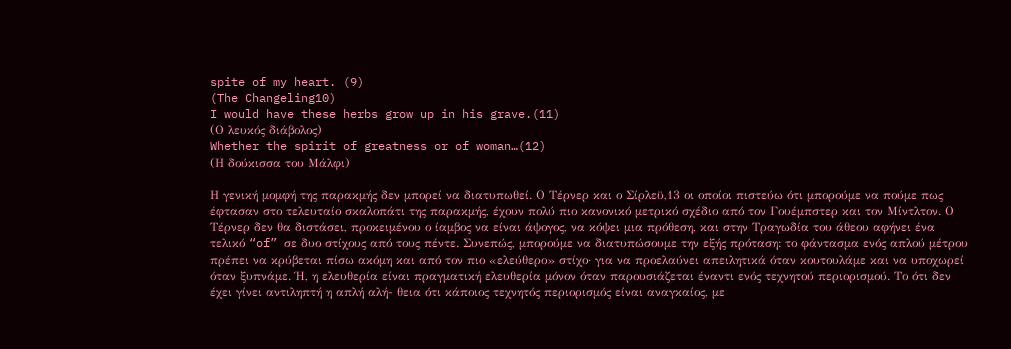spite of my heart. (9)
(The Changeling10)
I would have these herbs grow up in his grave.(11)
(Ο λευκός διάβολος)
Whether the spirit of greatness or of woman…(12)
(Η δούκισσα του Μάλφι)

Η γενική μομφή της παρακμής δεν μπορεί να διατυπωθεί. Ο Τέρνερ και ο Σίρλεϋ,13 οι οποίοι πιστεύω ότι μπορούμε να πούμε πως έφτασαν στο τελευταίο σκαλοπάτι της παρακμής, έχουν πολύ πιο κανονικό μετρικό σχέδιο από τον Γουέμπστερ και τον Μίντλτον. Ο Τέρνερ δεν θα διστάσει, προκειμένου ο ίαμβος να είναι άψογος, να κόψει μια πρόθεση, και στην Τραγωδία του άθεου αφήνει ένα τελικό “of” σε δυο στίχους από τους πέντε. Συνεπώς, μπορούμε να διατυπώσουμε την εξής πρόταση: το φάντασμα ενός απλού μέτρου πρέπει να κρύβεται πίσω ακόμη και από τον πιο «ελεύθερο» στίχο· για να προελαύνει απειλητικά όταν κουτουλάμε και να υποχωρεί όταν ξυπνάμε. Ή, η ελευθερία είναι πραγματική ελευθερία μόνον όταν παρουσιάζεται έναντι ενός τεχνητού περιορισμού. Το ότι δεν έχει γίνει αντιληπτή η απλή αλή- θεια ότι κάποιος τεχνητός περιορισμός είναι αναγκαίος, με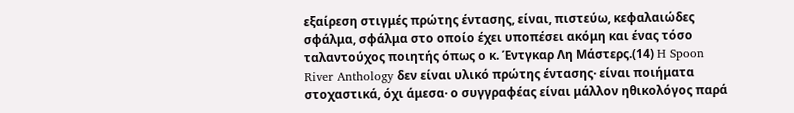εξαίρεση στιγμές πρώτης έντασης, είναι, πιστεύω, κεφαλαιώδες σφάλμα, σφάλμα στο οποίο έχει υποπέσει ακόμη και ένας τόσο ταλαντούχος ποιητής όπως ο κ. Έντγκαρ Λη Μάστερς.(14) H Spoon River Anthology δεν είναι υλικό πρώτης έντασης· είναι ποιήματα στοχαστικά, όχι άμεσα· ο συγγραφέας είναι μάλλον ηθικολόγος παρά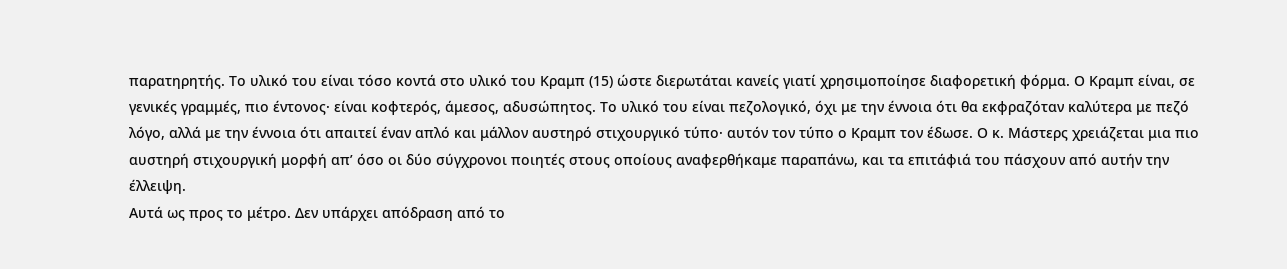παρατηρητής. Το υλικό του είναι τόσο κοντά στο υλικό του Κραμπ (15) ώστε διερωτάται κανείς γιατί χρησιμοποίησε διαφορετική φόρμα. Ο Κραμπ είναι, σε γενικές γραμμές, πιο έντονος· είναι κοφτερός, άμεσος, αδυσώπητος. Το υλικό του είναι πεζολογικό, όχι με την έννοια ότι θα εκφραζόταν καλύτερα με πεζό λόγο, αλλά με την έννοια ότι απαιτεί έναν απλό και μάλλον αυστηρό στιχουργικό τύπο· αυτόν τον τύπο ο Κραμπ τον έδωσε. Ο κ. Μάστερς χρειάζεται μια πιο αυστηρή στιχουργική μορφή απ’ όσο οι δύο σύγχρονοι ποιητές στους οποίους αναφερθήκαμε παραπάνω, και τα επιτάφιά του πάσχουν από αυτήν την έλλειψη.
Αυτά ως προς το μέτρο. Δεν υπάρχει απόδραση από το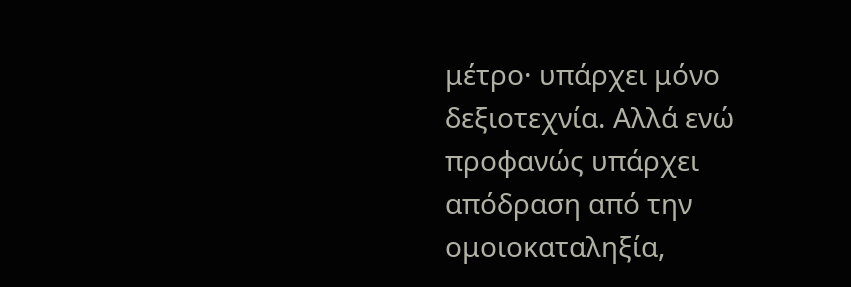μέτρο· υπάρχει μόνο δεξιοτεχνία. Αλλά ενώ προφανώς υπάρχει απόδραση από την ομοιοκαταληξία,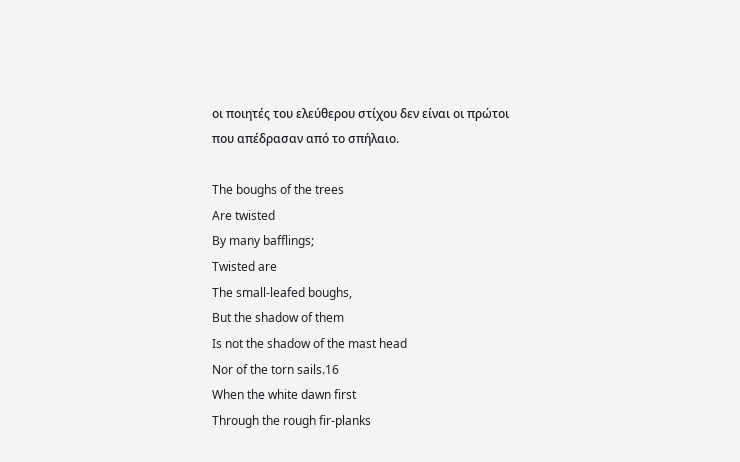οι ποιητές του ελεύθερου στίχου δεν είναι οι πρώτοι που απέδρασαν από το σπήλαιο.

The boughs of the trees
Are twisted
By many bafflings;
Twisted are
The small-leafed boughs,
But the shadow of them
Is not the shadow of the mast head
Nor of the torn sails.16
When the white dawn first
Through the rough fir-planks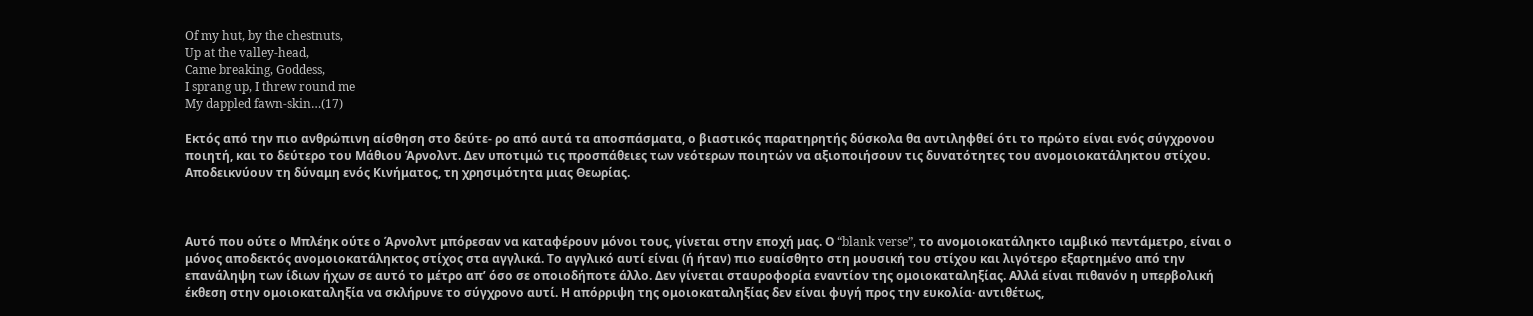Of my hut, by the chestnuts,
Up at the valley-head,
Came breaking, Goddess,
I sprang up, I threw round me
My dappled fawn-skin…(17)

Εκτός από την πιο ανθρώπινη αίσθηση στο δεύτε- ρο από αυτά τα αποσπάσματα, ο βιαστικός παρατηρητής δύσκολα θα αντιληφθεί ότι το πρώτο είναι ενός σύγχρονου ποιητή, και το δεύτερο του Μάθιου Άρνολντ. Δεν υποτιμώ τις προσπάθειες των νεότερων ποιητών να αξιοποιήσουν τις δυνατότητες του ανομοιοκατάληκτου στίχου. Αποδεικνύουν τη δύναμη ενός Κινήματος, τη χρησιμότητα μιας Θεωρίας.



Αυτό που ούτε ο Μπλέηκ ούτε ο Άρνολντ μπόρεσαν να καταφέρουν μόνοι τους, γίνεται στην εποχή μας. Ο “blank verse”, το ανομοιοκατάληκτο ιαμβικό πεντάμετρο, είναι ο μόνος αποδεκτός ανομοιοκατάληκτος στίχος στα αγγλικά. Το αγγλικό αυτί είναι (ή ήταν) πιο ευαίσθητο στη μουσική του στίχου και λιγότερο εξαρτημένο από την επανάληψη των ίδιων ήχων σε αυτό το μέτρο απ’ όσο σε οποιοδήποτε άλλο. Δεν γίνεται σταυροφορία εναντίον της ομοιοκαταληξίας. Αλλά είναι πιθανόν η υπερβολική έκθεση στην ομοιοκαταληξία να σκλήρυνε το σύγχρονο αυτί. Η απόρριψη της ομοιοκαταληξίας δεν είναι φυγή προς την ευκολία· αντιθέτως,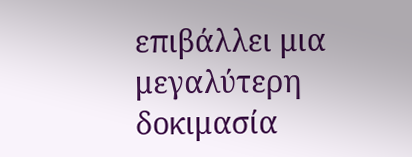επιβάλλει μια μεγαλύτερη δοκιμασία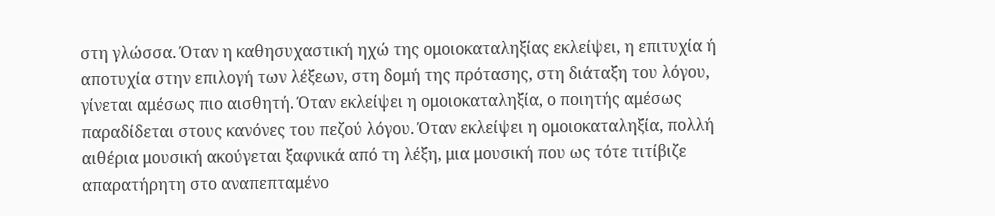στη γλώσσα. Όταν η καθησυχαστική ηχώ της ομοιοκαταληξίας εκλείψει, η επιτυχία ή αποτυχία στην επιλογή των λέξεων, στη δομή της πρότασης, στη διάταξη του λόγου, γίνεται αμέσως πιο αισθητή. Όταν εκλείψει η ομοιοκαταληξία, ο ποιητής αμέσως παραδίδεται στους κανόνες του πεζού λόγου. Όταν εκλείψει η ομοιοκαταληξία, πολλή αιθέρια μουσική ακούγεται ξαφνικά από τη λέξη, μια μουσική που ως τότε τιτίβιζε απαρατήρητη στο αναπεπταμένο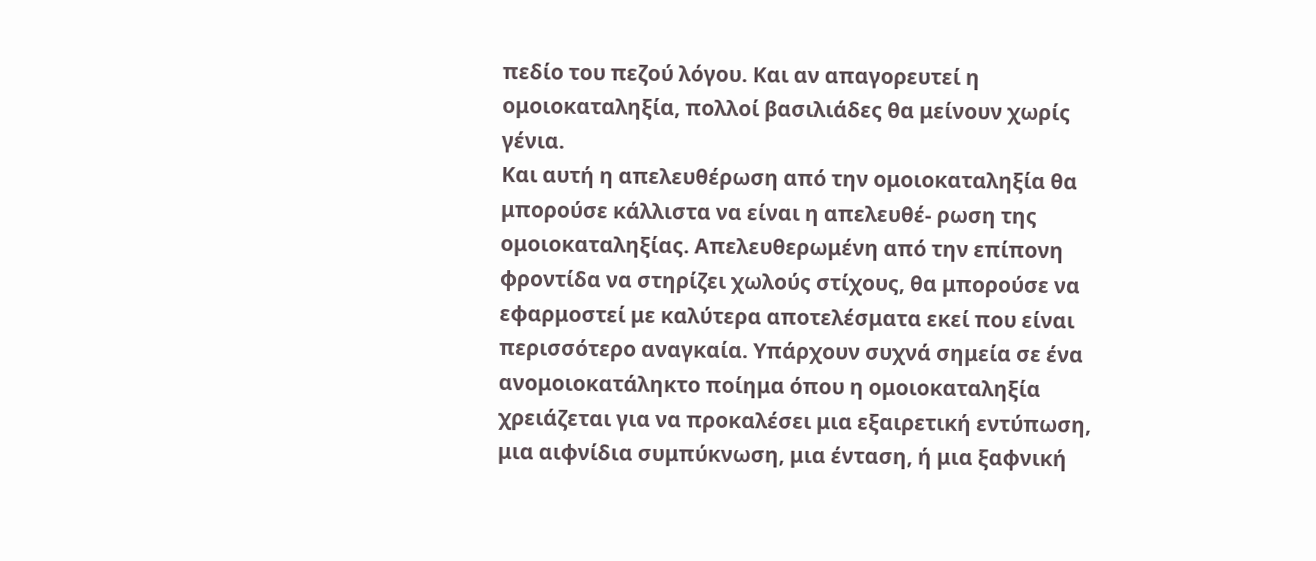πεδίο του πεζού λόγου. Και αν απαγορευτεί η ομοιοκαταληξία, πολλοί βασιλιάδες θα μείνουν χωρίς γένια.
Και αυτή η απελευθέρωση από την ομοιοκαταληξία θα μπορούσε κάλλιστα να είναι η απελευθέ- ρωση της ομοιοκαταληξίας. Απελευθερωμένη από την επίπονη φροντίδα να στηρίζει χωλούς στίχους, θα μπορούσε να εφαρμοστεί με καλύτερα αποτελέσματα εκεί που είναι περισσότερο αναγκαία. Υπάρχουν συχνά σημεία σε ένα ανομοιοκατάληκτο ποίημα όπου η ομοιοκαταληξία χρειάζεται για να προκαλέσει μια εξαιρετική εντύπωση, μια αιφνίδια συμπύκνωση, μια ένταση, ή μια ξαφνική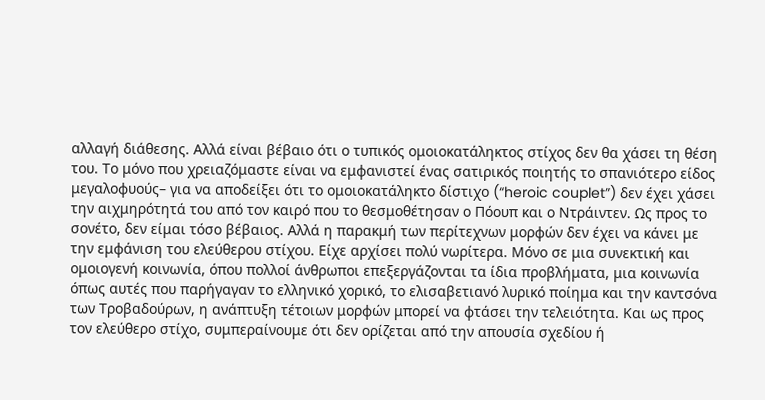αλλαγή διάθεσης. Αλλά είναι βέβαιο ότι ο τυπικός ομοιοκατάληκτος στίχος δεν θα χάσει τη θέση του. Το μόνο που χρειαζόμαστε είναι να εμφανιστεί ένας σατιρικός ποιητής το σπανιότερο είδος μεγαλοφυούς– για να αποδείξει ότι το ομοιοκατάληκτο δίστιχο (“heroic couplet”) δεν έχει χάσει την αιχμηρότητά του από τον καιρό που το θεσμοθέτησαν ο Πόουπ και ο Ντράιντεν. Ως προς το σονέτο, δεν είμαι τόσο βέβαιος. Αλλά η παρακμή των περίτεχνων μορφών δεν έχει να κάνει με την εμφάνιση του ελεύθερου στίχου. Είχε αρχίσει πολύ νωρίτερα. Μόνο σε μια συνεκτική και ομοιογενή κοινωνία, όπου πολλοί άνθρωποι επεξεργάζονται τα ίδια προβλήματα, μια κοινωνία όπως αυτές που παρήγαγαν το ελληνικό χορικό, το ελισαβετιανό λυρικό ποίημα και την καντσόνα των Τροβαδούρων, η ανάπτυξη τέτοιων μορφών μπορεί να φτάσει την τελειότητα. Και ως προς τον ελεύθερο στίχο, συμπεραίνουμε ότι δεν ορίζεται από την απουσία σχεδίου ή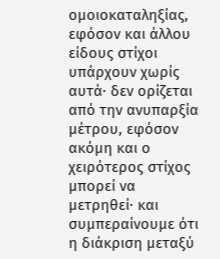ομοιοκαταληξίας, εφόσον και άλλου είδους στίχοι υπάρχουν χωρίς αυτά· δεν ορίζεται από την ανυπαρξία μέτρου, εφόσον ακόμη και ο χειρότερος στίχος μπορεί να μετρηθεί· και συμπεραίνουμε ότι η διάκριση μεταξύ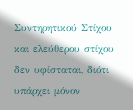Συντηρητικού Στίχου και ελεύθερου στίχου δεν υφίσταται, διότι υπάρχει μόνον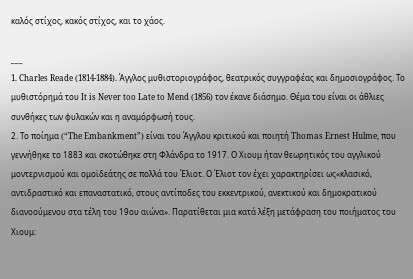καλός στίχος, κακός στίχος, και το χάος.

___
1. Charles Reade (1814-1884). Άγγλος μυθιστοριογράφος, θεατρικός συγγραφέας και δημοσιογράφος. Το μυθιστόρημά του It is Never too Late to Mend (1856) τον έκανε διάσημο. Θέμα του είναι οι άθλιες συνθήκες των φυλακών και η αναμόρφωσή τους.
2. Το ποίημα (“The Embankment”) είναι του Άγγλου κριτικού και ποιητή Thomas Ernest Hulme, που γεννήθηκε το 1883 και σκοτώθηκε στη Φλάνδρα το 1917. Ο Χιουμ ήταν θεωρητικός του αγγλικού μοντερνισμού και ομοϊδεάτης σε πολλά του Έλιοτ. Ο Έλιοτ τον έχει χαρακτηρίσει ως«κλασικό, αντιδραστικό και επαναστατικό, στους αντίποδες του εκκεντρικού, ανεκτικού και δημοκρατικού διανοούμενου στα τέλη του 19ου αιώνα». Παρατίθεται μια κατά λέξη μετάφραση του ποιήματος του Χιουμ: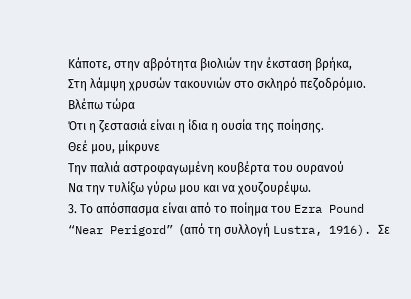Κάποτε, στην αβρότητα βιολιών την έκσταση βρήκα,
Στη λάμψη χρυσών τακουνιών στο σκληρό πεζοδρόμιο.
Βλέπω τώρα
Ότι η ζεστασιά είναι η ίδια η ουσία της ποίησης.
Θεέ μου, μίκρυνε
Την παλιά αστροφαγωμένη κουβέρτα του ουρανού
Να την τυλίξω γύρω μου και να χουζουρέψω.
3. Το απόσπασμα είναι από το ποίημα του Ezra Pound “Near Perigord” (από τη συλλογή Lustra, 1916). Σε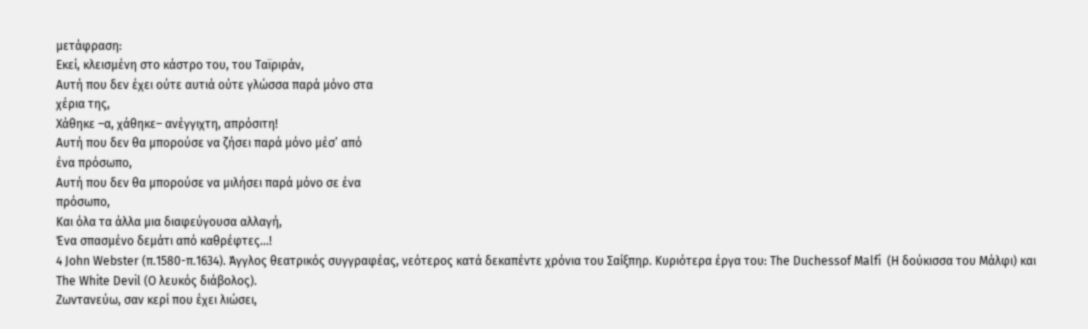μετάφραση:
Εκεί, κλεισμένη στο κάστρο του, του Ταϊριράν,
Αυτή που δεν έχει ούτε αυτιά ούτε γλώσσα παρά μόνο στα
χέρια της,
Χάθηκε –α, χάθηκε– ανέγγιχτη, απρόσιτη!
Αυτή που δεν θα μπορούσε να ζήσει παρά μόνο μέσ’ από
ένα πρόσωπο,
Αυτή που δεν θα μπορούσε να μιλήσει παρά μόνο σε ένα
πρόσωπο,
Και όλα τα άλλα μια διαφεύγουσα αλλαγή,
Ένα σπασμένο δεμάτι από καθρέφτες…!
4 John Webster (π.1580-π.1634). Άγγλος θεατρικός συγγραφέας, νεότερος κατά δεκαπέντε χρόνια του Σαίξπηρ. Κυριότερα έργα του: The Duchessof Malfi  (Η δούκισσα του Μάλφι) και The White Devil (Ο λευκός διάβολος).
Ζωντανεύω, σαν κερί που έχει λιώσει,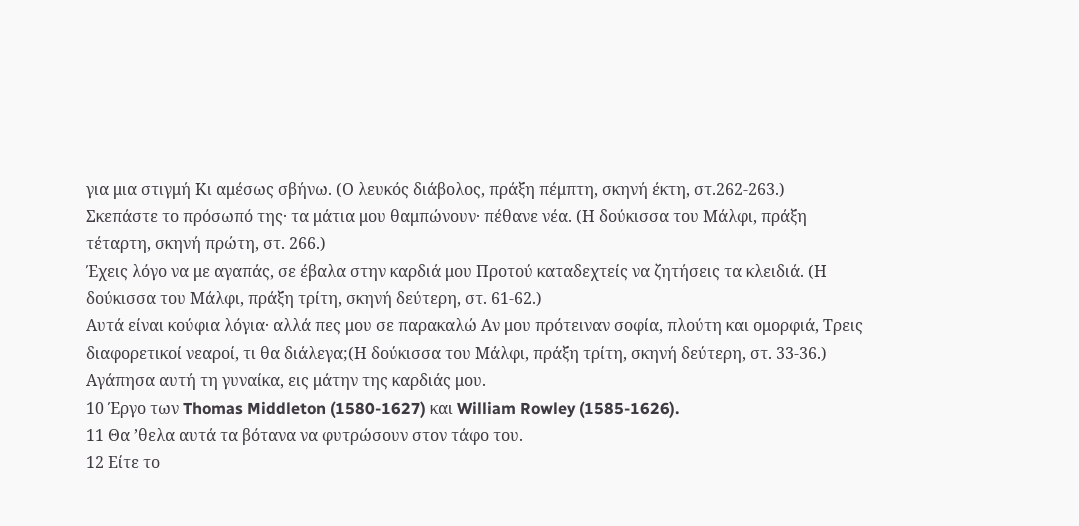για μια στιγμή Κι αμέσως σβήνω. (Ο λευκός διάβολος, πράξη πέμπτη, σκηνή έκτη, στ.262-263.)
Σκεπάστε το πρόσωπό της· τα μάτια μου θαμπώνουν· πέθανε νέα. (Η δούκισσα του Μάλφι, πράξη τέταρτη, σκηνή πρώτη, στ. 266.)
Έχεις λόγο να με αγαπάς, σε έβαλα στην καρδιά μου Προτού καταδεχτείς να ζητήσεις τα κλειδιά. (Η δούκισσα του Μάλφι, πράξη τρίτη, σκηνή δεύτερη, στ. 61-62.)
Αυτά είναι κούφια λόγια· αλλά πες μου σε παρακαλώ Αν μου πρότειναν σοφία, πλούτη και ομορφιά, Τρεις διαφορετικοί νεαροί, τι θα διάλεγα;(Η δούκισσα του Μάλφι, πράξη τρίτη, σκηνή δεύτερη, στ. 33-36.)
Αγάπησα αυτή τη γυναίκα, εις μάτην της καρδιάς μου.
10 Έργο των Thomas Middleton (1580-1627) και William Rowley (1585-1626).
11 Θα ’θελα αυτά τα βότανα να φυτρώσουν στον τάφο του.
12 Είτε το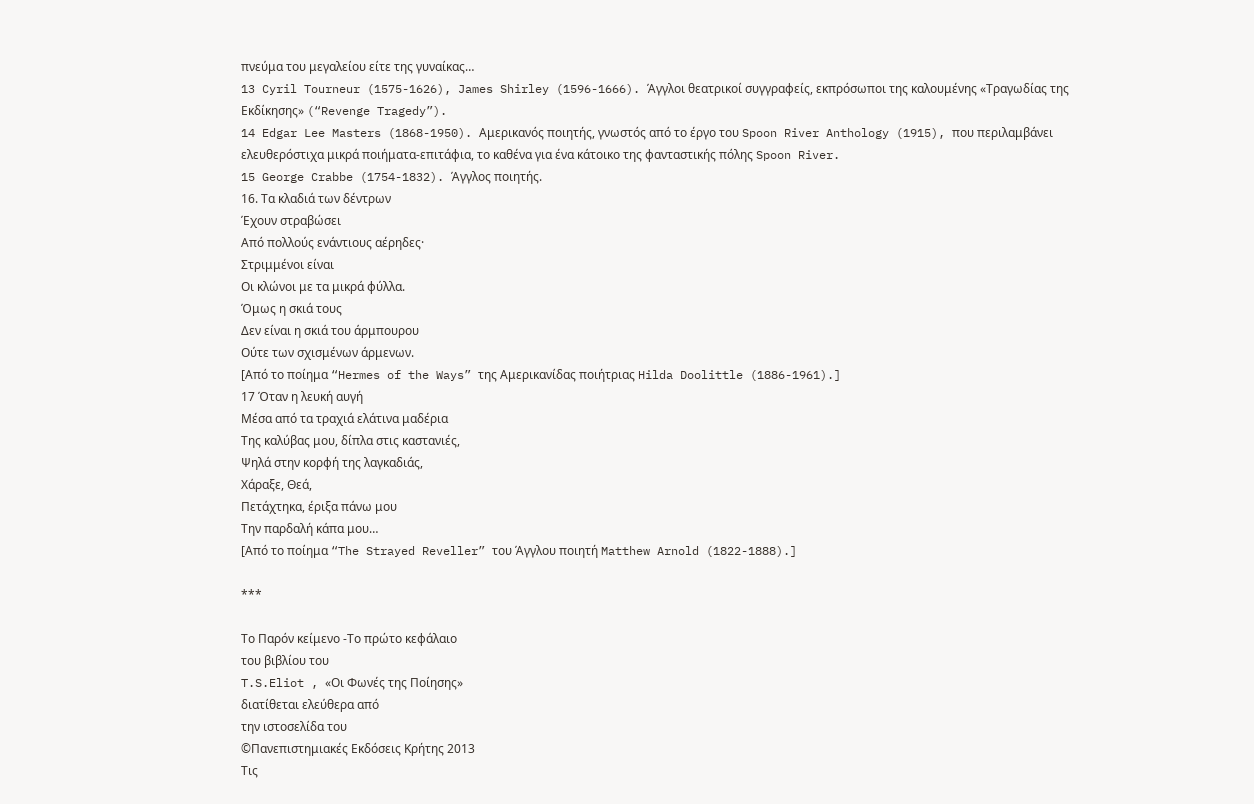πνεύμα του μεγαλείου είτε της γυναίκας…
13 Cyril Tourneur (1575-1626), James Shirley (1596-1666). Άγγλοι θεατρικοί συγγραφείς, εκπρόσωποι της καλουμένης «Τραγωδίας της Εκδίκησης» (“Revenge Tragedy”).
14 Edgar Lee Masters (1868-1950). Αμερικανός ποιητής, γνωστός από το έργο του Spoon River Anthology (1915), που περιλαμβάνει ελευθερόστιχα μικρά ποιήματα-επιτάφια, το καθένα για ένα κάτοικο της φανταστικής πόλης Spoon River.
15 George Crabbe (1754-1832). Άγγλος ποιητής.
16. Τα κλαδιά των δέντρων
Έχουν στραβώσει
Από πολλούς ενάντιους αέρηδες·
Στριμμένοι είναι
Οι κλώνοι με τα μικρά φύλλα.
Όμως η σκιά τους
Δεν είναι η σκιά του άρμπουρου
Ούτε των σχισμένων άρμενων.
[Από το ποίημα “Hermes of the Ways” της Αμερικανίδας ποιήτριας Hilda Doolittle (1886-1961).]
17 Όταν η λευκή αυγή
Μέσα από τα τραχιά ελάτινα μαδέρια
Της καλύβας μου, δίπλα στις καστανιές,
Ψηλά στην κορφή της λαγκαδιάς,
Χάραξε, Θεά,
Πετάχτηκα, έριξα πάνω μου
Την παρδαλή κάπα μου…
[Από το ποίημα “The Strayed Reveller” του Άγγλου ποιητή Matthew Arnold (1822-1888).]

***

Το Παρόν κείμενο -Το πρώτο κεφάλαιο
του βιβλίου του
T.S.Eliot , «Οι Φωνές της Ποίησης»
διατίθεται ελεύθερα από
την ιστοσελίδα του
©Πανεπιστημιακές Εκδόσεις Κρήτης 2013
Τις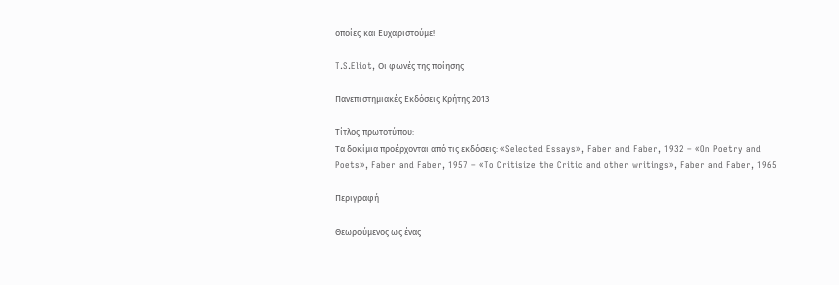οποίες και Ευχαριστούμε!

T.S.Eliot, Οι φωνές της ποίησης

Πανεπιστημιακές Εκδόσεις Κρήτης 2013

Τίτλος πρωτοτύπου:
Τα δοκίμια προέρχονται από τις εκδόσεις: «Selected Essays», Faber and Faber, 1932 – «On Poetry and Poets», Faber and Faber, 1957 – «To Critisize the Critic and other writings», Faber and Faber, 1965

Περιγραφή

Θεωρούμενος ως ένας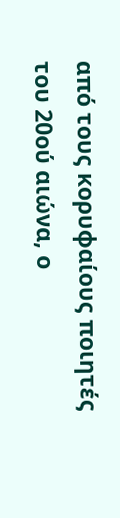από τους κορυφαίους ποιητές του 20ού αιώνα, ο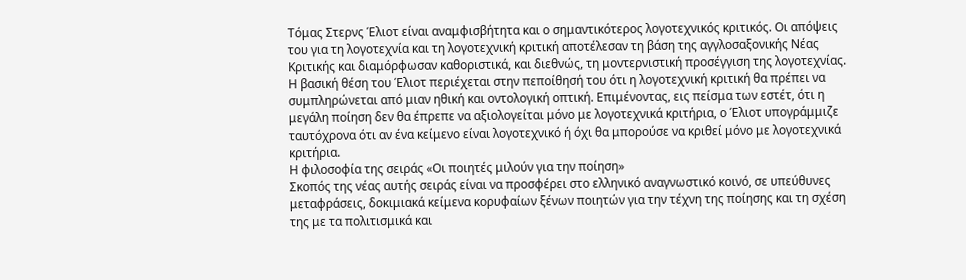Τόμας Στερνς Έλιοτ είναι αναμφισβήτητα και ο σημαντικότερος λογοτεχνικός κριτικός. Οι απόψεις του για τη λογοτεχνία και τη λογοτεχνική κριτική αποτέλεσαν τη βάση της αγγλοσαξονικής Νέας Κριτικής και διαμόρφωσαν καθοριστικά, και διεθνώς, τη μοντερνιστική προσέγγιση της λογοτεχνίας. Η βασική θέση του Έλιοτ περιέχεται στην πεποίθησή του ότι η λογοτεχνική κριτική θα πρέπει να συμπληρώνεται από μιαν ηθική και οντολογική οπτική. Επιμένοντας, εις πείσμα των εστέτ, ότι η μεγάλη ποίηση δεν θα έπρεπε να αξιολογείται μόνο με λογοτεχνικά κριτήρια, ο Έλιοτ υπογράμμιζε ταυτόχρονα ότι αν ένα κείμενο είναι λογοτεχνικό ή όχι θα μπορούσε να κριθεί μόνο με λογοτεχνικά κριτήρια.
Η φιλοσοφία της σειράς «Οι ποιητές μιλούν για την ποίηση»
Σκοπός της νέας αυτής σειράς είναι να προσφέρει στο ελληνικό αναγνωστικό κοινό, σε υπεύθυνες μεταφράσεις, δοκιμιακά κείμενα κορυφαίων ξένων ποιητών για την τέχνη της ποίησης και τη σχέση της με τα πολιτισμικά και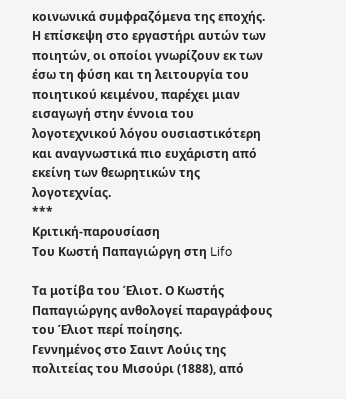κοινωνικά συμφραζόμενα της εποχής. Η επίσκεψη στο εργαστήρι αυτών των ποιητών, οι οποίοι γνωρίζουν εκ των έσω τη φύση και τη λειτουργία του ποιητικού κειμένου, παρέχει μιαν εισαγωγή στην έννοια του λογοτεχνικού λόγου ουσιαστικότερη και αναγνωστικά πιο ευχάριστη από εκείνη των θεωρητικών της λογοτεχνίας.
***
Κριτική-παρουσίαση
Του Κωστή Παπαγιώργη στη Lifo

Tα μοτίβα του Έλιοτ. Ο Κωστής Παπαγιώργης ανθολογεί παραγράφους του Έλιοτ περί ποίησης.
Γεννημένος στο Σαιντ Λούις της πολιτείας του Μισούρι (1888), από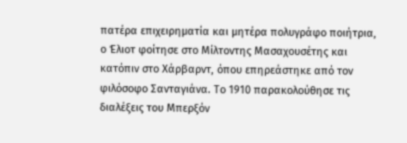πατέρα επιχειρηματία και μητέρα πολυγράφο ποιήτρια, ο Έλιοτ φοίτησε στο Μίλτοντης Μασαχουσέτης και κατόπιν στο Χάρβαρντ, όπου επηρεάστηκε από τον φιλόσοφο Σανταγιάνα. Το 1910 παρακολούθησε τις διαλέξεις του Μπερξόν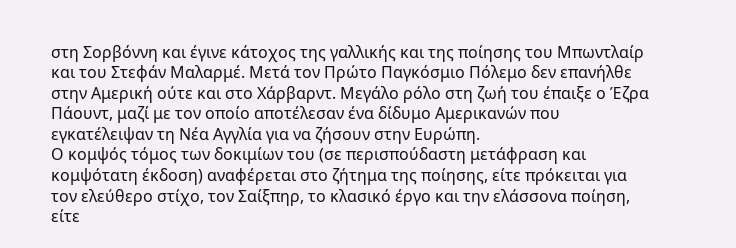στη Σορβόννη και έγινε κάτοχος της γαλλικής και της ποίησης του Μπωντλαίρ και του Στεφάν Μαλαρμέ. Μετά τον Πρώτο Παγκόσμιο Πόλεμο δεν επανήλθε στην Αμερική ούτε και στο Χάρβαρντ. Μεγάλο ρόλο στη ζωή του έπαιξε ο Έζρα Πάουντ, μαζί με τον οποίο αποτέλεσαν ένα δίδυμο Αμερικανών που εγκατέλειψαν τη Νέα Αγγλία για να ζήσουν στην Ευρώπη.
Ο κομψός τόμος των δοκιμίων του (σε περισπούδαστη μετάφραση και κομψότατη έκδοση) αναφέρεται στο ζήτημα της ποίησης, είτε πρόκειται για τον ελεύθερο στίχο, τον Σαίξπηρ, το κλασικό έργο και την ελάσσονα ποίηση, είτε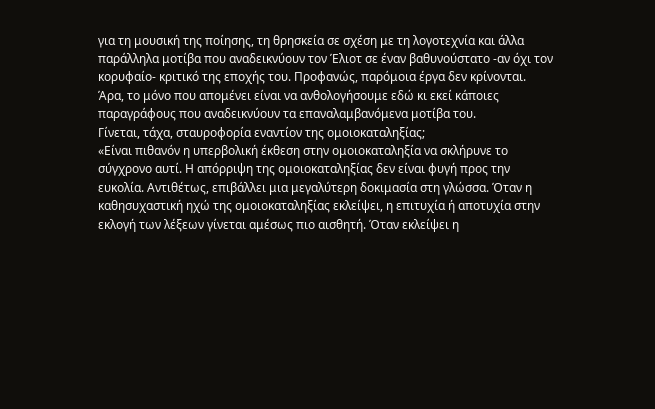για τη μουσική της ποίησης, τη θρησκεία σε σχέση με τη λογοτεχνία και άλλα παράλληλα μοτίβα που αναδεικνύουν τον Έλιοτ σε έναν βαθυνούστατο -αν όχι τον κορυφαίο- κριτικό της εποχής του. Προφανώς, παρόμοια έργα δεν κρίνονται. Άρα, το μόνο που απομένει είναι να ανθολογήσουμε εδώ κι εκεί κάποιες παραγράφους που αναδεικνύουν τα επαναλαμβανόμενα μοτίβα του.
Γίνεται, τάχα, σταυροφορία εναντίον της ομοιοκαταληξίας;
«Είναι πιθανόν η υπερβολική έκθεση στην ομοιοκαταληξία να σκλήρυνε το σύγχρονο αυτί. Η απόρριψη της ομοιοκαταληξίας δεν είναι φυγή προς την ευκολία. Αντιθέτως, επιβάλλει μια μεγαλύτερη δοκιμασία στη γλώσσα. Όταν η καθησυχαστική ηχώ της ομοιοκαταληξίας εκλείψει, η επιτυχία ή αποτυχία στην εκλογή των λέξεων γίνεται αμέσως πιο αισθητή. Όταν εκλείψει η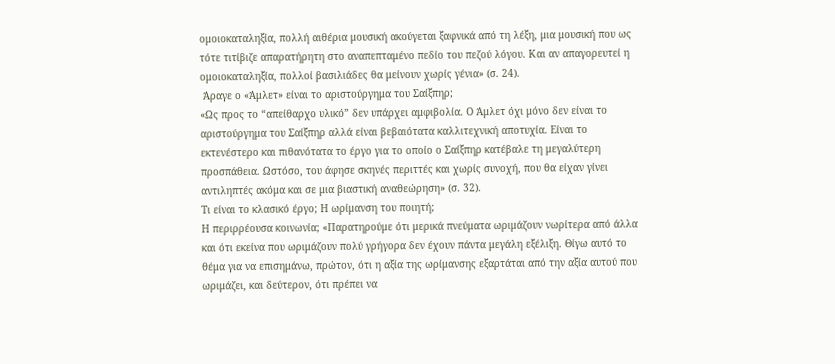ομοιοκαταληξία, πολλή αιθέρια μουσική ακούγεται ξαφνικά από τη λέξη, μια μουσική που ως τότε τιτίβιζε απαρατήρητη στο αναπεπταμένο πεδίο του πεζού λόγου. Και αν απαγορευτεί η ομοιοκαταληξία, πολλοί βασιλιάδες θα μείνουν χωρίς γένια» (σ. 24).
 Άραγε ο «Άμλετ» είναι το αριστούργημα του Σαίξπηρ;
«Ως προς το “απείθαρχο υλικό” δεν υπάρχει αμφιβολία. Ο Άμλετ όχι μόνο δεν είναι το αριστούργημα του Σαίξπηρ αλλά είναι βεβαιότατα καλλιτεχνική αποτυχία. Είναι το εκτενέστερο και πιθανότατα το έργο για το οποίο ο Σαίξπηρ κατέβαλε τη μεγαλύτερη προσπάθεια. Ωστόσο, του άφησε σκηνές περιττές και χωρίς συνοχή, που θα είχαν γίνει αντιληπτές ακόμα και σε μια βιαστική αναθεώρηση» (σ. 32).
Τι είναι το κλασικό έργο; Η ωρίμανση του ποιητή;
Η περιρρέουσα κοινωνία; «Παρατηρούμε ότι μερικά πνεύματα ωριμάζουν νωρίτερα από άλλα και ότι εκείνα που ωριμάζουν πολύ γρήγορα δεν έχουν πάντα μεγάλη εξέλιξη. Θίγω αυτό το θέμα για να επισημάνω, πρώτον, ότι η αξία της ωρίμανσης εξαρτάται από την αξία αυτού που ωριμάζει, και δεύτερον, ότι πρέπει να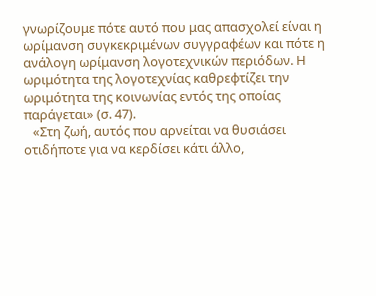γνωρίζουμε πότε αυτό που μας απασχολεί είναι η ωρίμανση συγκεκριμένων συγγραφέων και πότε η ανάλογη ωρίμανση λογοτεχνικών περιόδων. Η ωριμότητα της λογοτεχνίας καθρεφτίζει την ωριμότητα της κοινωνίας εντός της οποίας παράγεται» (σ. 47).
   «Στη ζωή, αυτός που αρνείται να θυσιάσει οτιδήποτε για να κερδίσει κάτι άλλο,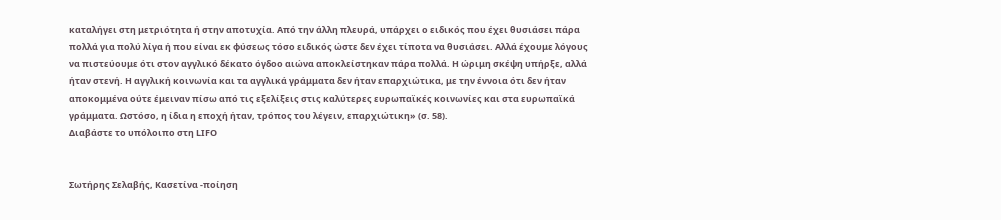καταλήγει στη μετριότητα ή στην αποτυχία. Από την άλλη πλευρά, υπάρχει ο ειδικός που έχει θυσιάσει πάρα πολλά για πολύ λίγα ή που είναι εκ φύσεως τόσο ειδικός ώστε δεν έχει τίποτα να θυσιάσει. Αλλά έχουμε λόγους να πιστεύουμε ότι στον αγγλικό δέκατο όγδοο αιώνα αποκλείστηκαν πάρα πολλά. Η ώριμη σκέψη υπήρξε, αλλά ήταν στενή. Η αγγλική κοινωνία και τα αγγλικά γράμματα δεν ήταν επαρχιώτικα, με την έννοια ότι δεν ήταν αποκομμένα ούτε έμειναν πίσω από τις εξελίξεις στις καλύτερες ευρωπαϊκές κοινωνίες και στα ευρωπαϊκά γράμματα. Ωστόσο, η ίδια η εποχή ήταν, τρόπος του λέγειν, επαρχιώτικη» (σ. 58).
Διαβάστε το υπόλοιπο στη LIFO


Σωτήρης Σελαβής, Κασετίνα -ποίηση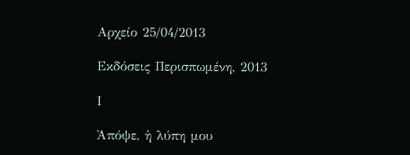Αρχείο 25/04/2013

Εκδόσεις Περισπωμένη, 2013

Ι

Ἀπόψε, ἡ λύπη μου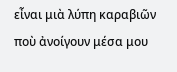εἶναι μιὰ λύπη καραβιῶν
ποὺ ἀνοίγουν μέσα μου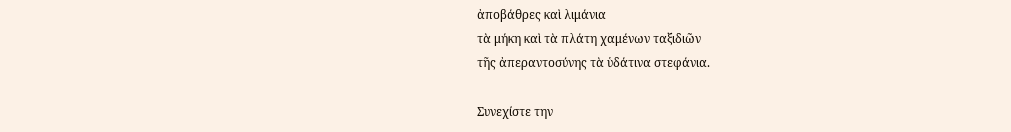ἀποβάθρες καὶ λιμάνια
τὰ μήκη καὶ τὰ πλάτη χαμένων ταξιδιῶν
τῆς ἀπεραντοσύνης τὰ ὑδάτινα στεφάνια.

Συνεχίστε την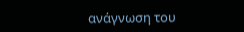ανάγνωση του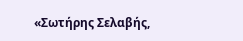«Σωτήρης Σελαβής,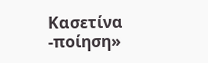Κασετίνα -ποίηση»